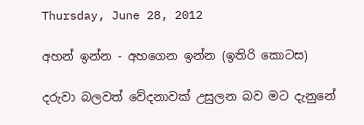Thursday, June 28, 2012

අහන් ඉන්න - අහගෙන ඉන්න (ඉතිරි කොටස)

දරුවා බලවත් වේදනාවක් උසුලන බව මට දැනුනේ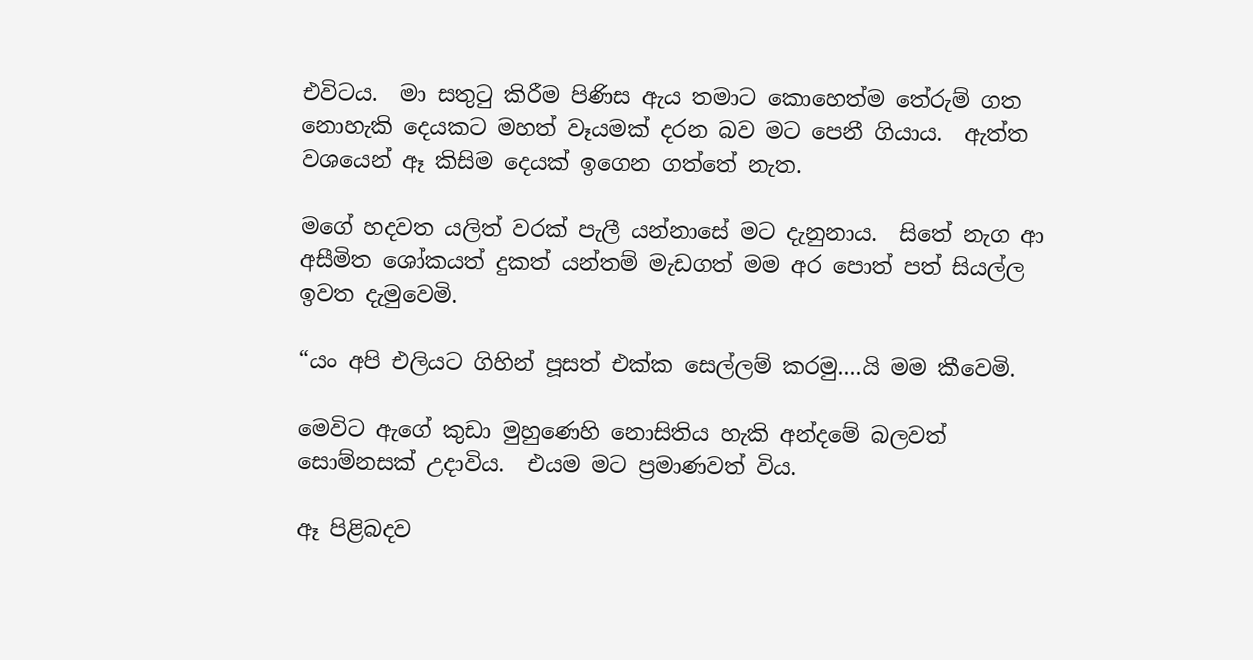එවිටය.  මා සතුටු කිරීම පිණිස ඇය තමාට කොහෙත්ම තේරුම් ගත නොහැකි දෙයකට මහත් වෑයමක් දරන බව මට පෙනී ගියාය.  ඇත්ත වශයෙන් ඈ කිසිම දෙයක් ඉගෙන ගත්තේ නැත.

මගේ හදවත යලිත් වරක් පැලී යන්නාසේ මට දැනුනාය.  සිතේ නැග ආ අසීමිත ශෝකයත් දුකත් යන්තම් මැඩගත් මම අර පොත් පත් සියල්ල ඉවත දැමුවෙමි.

“යං අපි එලියට ගිහින් පූසත් එක්ක සෙල්ලම් කරමු....යි මම කීවෙමි.

මෙවිට ඇගේ කුඩා මුහුණෙහි නොසිතිය හැකි අන්දමේ බලවත් සොම්නසක් උදාවිය.  එයම මට ප්‍රමාණවත් විය.

ඈ පිළිබදව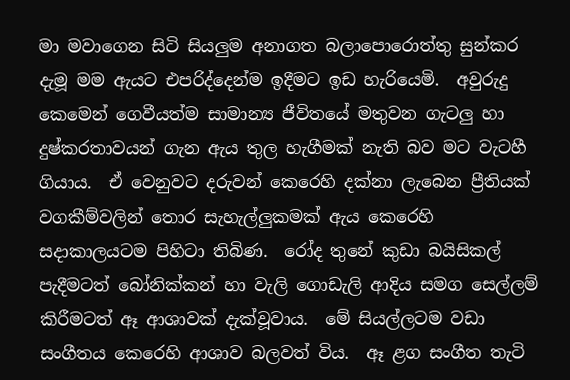මා මවාගෙන සිටි සියලුම අනාගත බලාපොරොත්තු සුන්කර දැමූ මම ඇයට එපරිද්දෙන්ම ඉදීමට ඉඩ හැරියෙමි.  අවුරුදු කෙමෙන් ගෙවීයත්ම සාමාන්‍ය ජීවිතයේ මතුවන ගැටලු හා දුෂ්කරතාවයන් ගැන ඇය තුල හැගීමක් නැති බව මට වැටහී ගියාය.  ඒ වෙනුවට දරුවන් කෙරෙහි දක්නා ලැබෙන ප්‍රීතියක් වගකීම්වලින් තොර සැහැල්ලුකමක් ඇය කෙරෙහි සදාකාලයටම පිහිටා තිබිණ.  රෝද තුනේ කුඩා බයිසිකල් පැදීමටත් බෝනික්කන් හා වැලි ගොඩැලි ආදිය සමග සෙල්ලම් කිරීමටත් ඈ ආශාවක් දැක්වූවාය.  මේ සියල්ලටම වඩා සංගීතය කෙරෙහි ආශාව බලවත් විය.  ඈ ළග සංගීත තැටි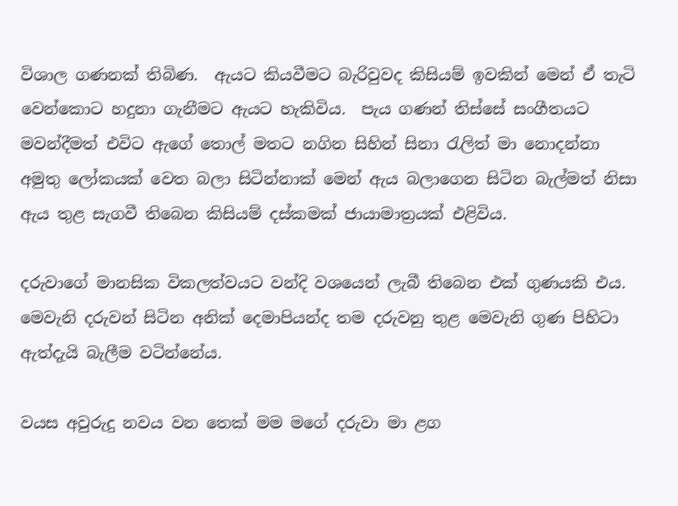විශාල ගණනක් තිබිණ.  ඇයට කියවීමට බැරිවුවද කිසියම් ඉවකින් මෙන් ඒ තැටි වෙන්කොට හදුනා ගැනීමට ඇයට හැකිවිය.  පැය ගණන් තිස්සේ සංගීතයට මවන්දීමත් එවිට ඇගේ තොල් මතට නගින සිහින් සිනා රැලිත් මා නොදන්නා අමුතු ලෝකයක් වෙත බලා සිටින්නාක් මෙන් ඇය බලාගෙන සිටින බැල්මත් නිසා ඇය තුළ සැගවී තිබෙන කිසියම් දස්කමක් ජායාමාත්‍රයක් එළිවිය.

දරුවාගේ මානසික විකලත්වයට වන්දි වශයෙන් ලැබී තිබෙන එක් ගුණයකි එය.  මෙවැනි දරුවන් සිටින අනික් දෙමාපියන්ද තම දරුවනු තුළ මෙවැනි ගුණ පිහිටා ඇත්දැයි බැලීම වටින්නේය.

වයස අවුරුදු නවය වන තෙක් මම මගේ දරුවා මා ළග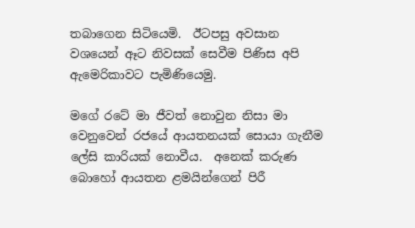තබාගෙන සිටියෙමි.  ඊටපසු අවසාන වශයෙන් ඈට නිවසක් සෙවීම පිණිස අපි ඇමෙරිකාවට පැමිණියෙමු.

මගේ රටේ මා ජීවත් නොවුන නිසා මා වෙනුවෙන් රජයේ ආයතනයක් සොයා ගැනීම ලේසි කාරියක් නොවීය.  අනෙක් කරුණ බොහෝ ආයතන ළමයින්ගෙන් පිරී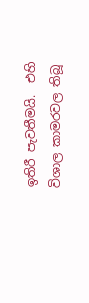ඉතිරී පැවතීමයි.  එහි විශාල කාමරවල තිබූ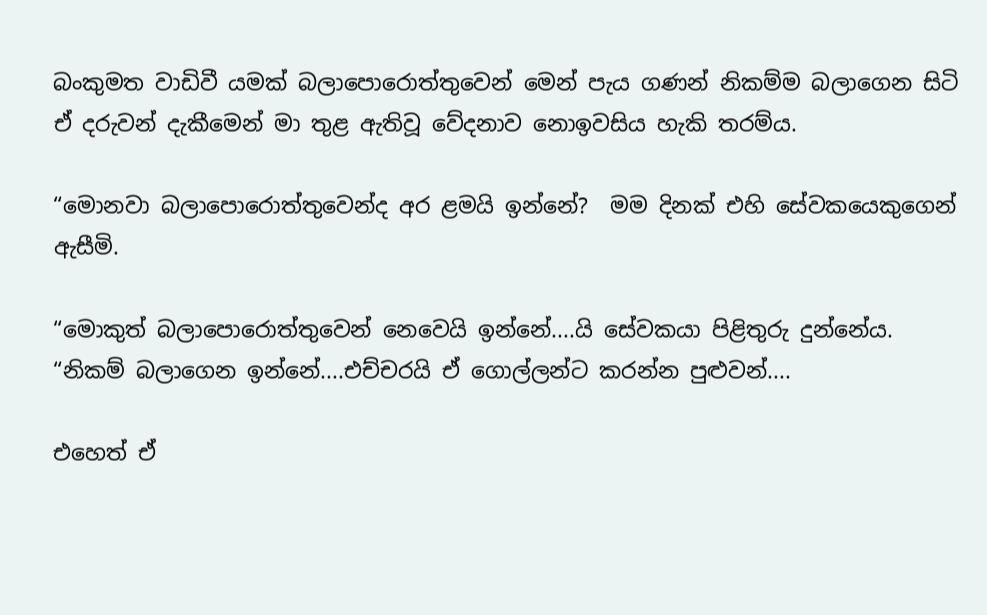බංකුමත වාඩිවී යමක් බලාපොරොත්තුවෙන් මෙන් පැය ගණන් නිකම්ම බලාගෙන සිටි ඒ දරුවන් දැකීමෙන් මා තුළ ඇතිවූ වේදනාව නොඉවසිය හැකි තරම්ය.

“මොනවා බලාපොරොත්තුවෙන්ද අර ළමයි ඉන්නේ?  මම දිනක් එහි සේවකයෙකුගෙන් ඇසීමි.

“මොකුත් බලාපොරොත්තුවෙන් නෙවෙයි ඉන්නේ....යි සේවකයා පිළිතුරු දුන්නේය.  “නිකම් බලාගෙන ඉන්නේ....එච්චරයි ඒ ගොල්ලන්ට කරන්න පුළුවන්....

එහෙත් ඒ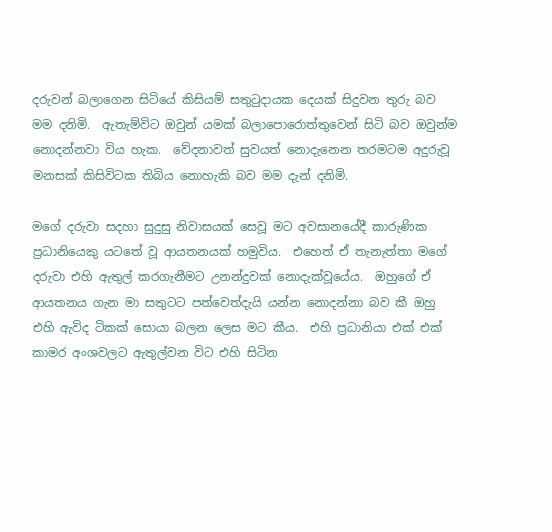දරුවන් බලාගෙන සිටියේ කිසියම් සතුටුදායක දෙයක් සිදුවන තුරු බව මම දනිමි.  ඇතැම්විට ඔවුන් යමක් බලාපොරොත්තුවෙන් සිටි බව ඔවුන්ම නොදන්නවා විය හැක.  වේදනාවත් සුවයත් නොදැනෙන තරමටම අදුරුවූ මනසක් කිසිවිටක තිබිය නොහැකි බව මම දැන් දනිමි.

මගේ දරුවා සදහා සුදුසු නිවාසයක් සෙවූ මට අවසානයේදී කාරුණික ප්‍රධානියෙකු යටතේ වූ ආයතනයක් හමුවිය.  එහෙත් ඒ තැනැත්තා මගේ දරුවා එහි ඇතුල් කරගැනීමට උනන්දුවක් නොදැක්වූයේය.  ඔහුගේ ඒ ආයතනය ගැන මා සතුටට පත්වෙත්දැයි යන්න නොදන්නා බව කී ඔහු එහි ඇවිද ටිකක් සොයා බලන ලෙස මට කීය.  එහි ප්‍රධානියා එක් එක් කාමර අංශවලට ඇතුල්වන විට එහි සිටින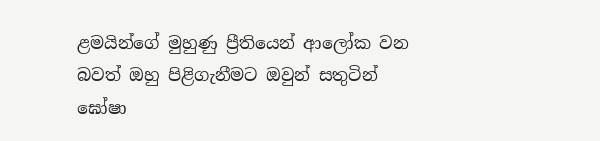ළමයින්ගේ මුහුණු ප්‍රීතියෙන් ආලෝක වන බවත් ඔහු පිළිගැනීමට ඔවුන් සතුටින් ඝෝෂා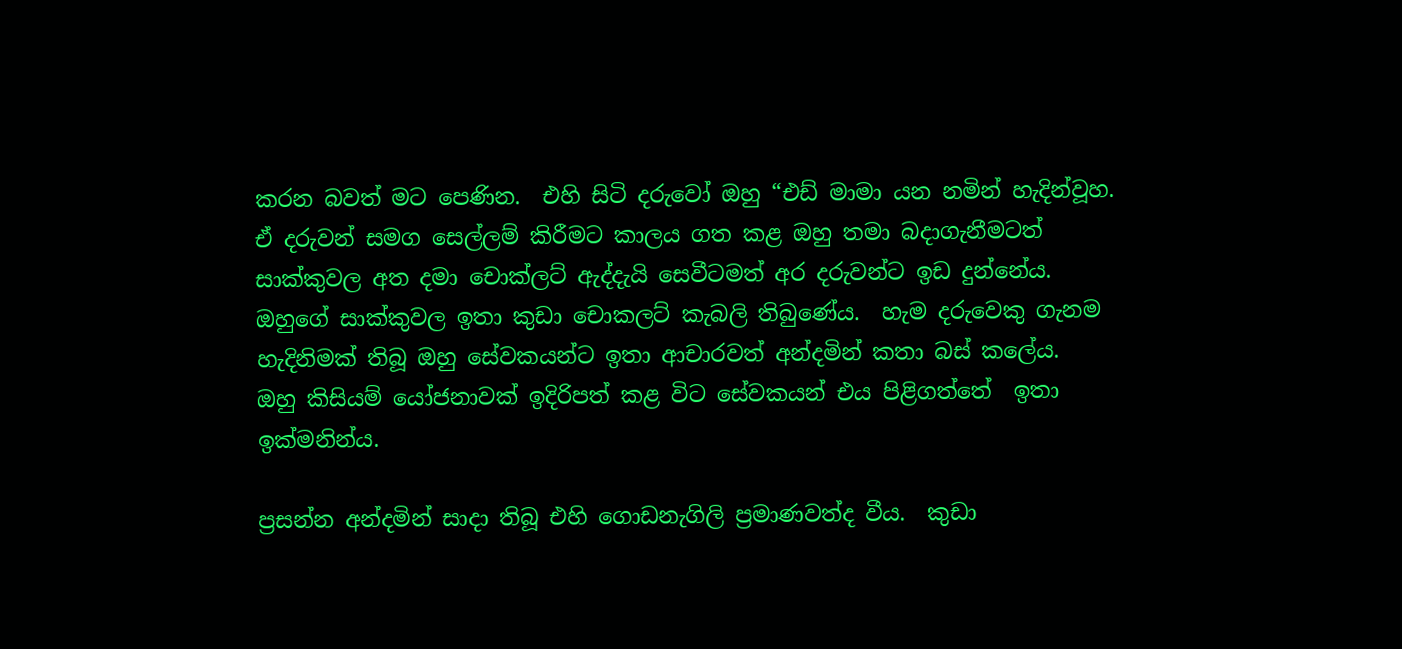කරන බවත් මට පෙණින.  එහි සිටි දරුවෝ ඔහු “එඩ් මාමා යන නමින් හැදින්වූහ.  ඒ දරුවන් සමග සෙල්ලම් කිරීමට කාලය ගත කළ ඔහු තමා බදාගැනීමටත් සාක්කුවල අත දමා චොක්ලට් ඇද්දැයි සෙවීටමත් අර දරුවන්ට ඉඩ දුන්නේය.  ඔහුගේ සාක්කුවල ඉතා කුඩා චොකලට් කැබලි තිබුණේය.  හැම දරුවෙකු ගැනම හැදිනිමක් තිබූ ඔහු සේවකයන්ට ඉතා ආචාරවත් අන්දමින් කතා බස් කලේය.  ඔහු කිසියම් යෝජනාවක් ඉදිරිපත් කළ විට සේවකයන් එය පිළිගත්තේ  ඉතා ඉක්මනින්ය.

ප්‍රසන්න අන්දමින් සාදා තිබූ එහි ගොඩනැගිලි ප්‍රමාණවත්ද වීය.  කුඩා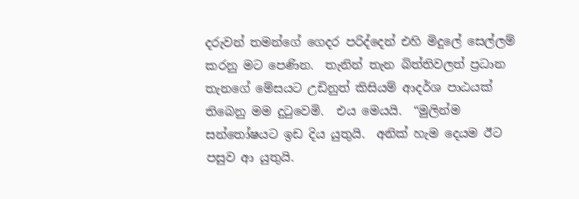දරුවන් තමන්ගේ ගෙදර පරිද්දෙන් එහි මිදුලේ සෙල්ලම් කරනු මට පෙණින.  තැනින් තැන බිත්තිවලත් ප්‍රධාන තැනගේ මේසයට උඩිනුත් කිසියම් ආදර්ශ පාඨයක් තිබෙනු මම දුටුවෙමි.  එය මෙයයි.  “මුලින්ම සන්තෝෂයට ඉඩ දිය යුතුයි.  අනික් හැම දෙයම ඊට පසුව ආ යුතුයි.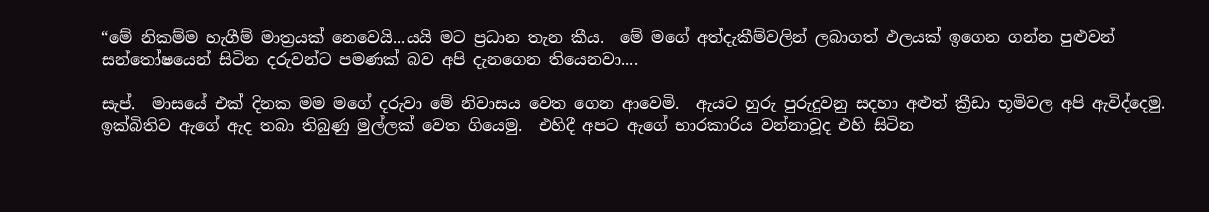“මේ නිකම්ම හැගීම් මාත්‍රයක් නෙවෙයි...යයි මට ප්‍රධාන තැන කීය.  මේ මගේ අත්දැකීම්වලින් ලබාගත් ඵලයක් ඉගෙන ගන්න පුළුවන් සන්තෝෂයෙන් සිටින දරුවන්ට පමණක් බව අපි දැනගෙන තියෙනවා....

සැප්.  මාසයේ එක් දිනක මම මගේ දරුවා මේ නිවාසය වෙත ගෙන ආවෙමි.  ඇයට හුරු පුරුදුවනු සදහා අළුත් ක්‍රීඩා භූමිවල අපි ඇවිද්දෙමු.  ඉක්බිතිව ඇගේ ඇද තබා තිබුණු මුල්ලක් වෙත ගියෙමු.  එහිදී අපට ඇගේ භාරකාරිය වන්නාවූද එහි සිටින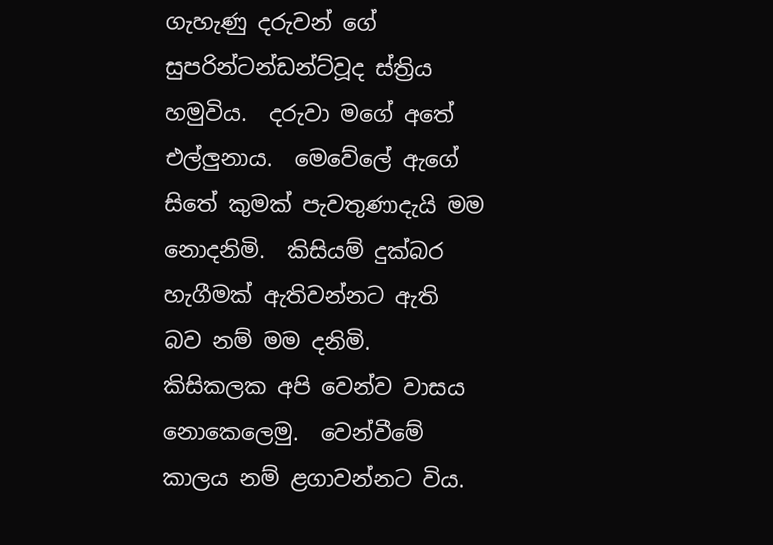ගැහැණු දරුවන් ගේ සුපරින්ටන්ඩන්ට්වූද ස්ත්‍රිය හමුවිය.  දරුවා මගේ අතේ එල්ලුනාය.  මෙවේලේ ඇගේ සිතේ කුමක් පැවතුණාදැයි මම නොදනිමි.  කිසියම් දුක්බර හැගීමක් ඇතිවන්නට ඇති බව නම් මම දනිමි.  කිසිකලක අපි වෙන්ව වාසය නොකෙලෙමු.  වෙන්වීමේ කාලය නම් ළගාවන්නට විය.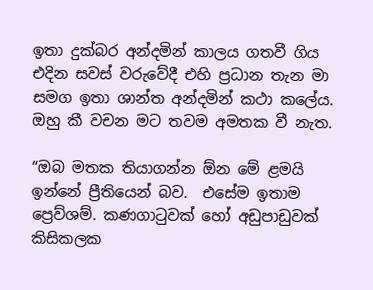ඉතා දුක්බර අන්දමින් කාලය ගතවී ගිය එදින සවස් වරුවේදී එහි ප්‍රධාන තැන මා සමග ඉතා ශාන්ත අන්දමින් කථා කලේය.  ඔහු කී වචන මට තවම අමතක වී නැත.

“ඔබ මතක තියාගන්න ඕන මේ ළමයි ඉන්නේ ප්‍රීතියෙන් බව.  එසේම ඉතාම ප්‍රෙව්ශම්. කණගාටුවක් හෝ අඩුපාඩුවක් කිසිකලක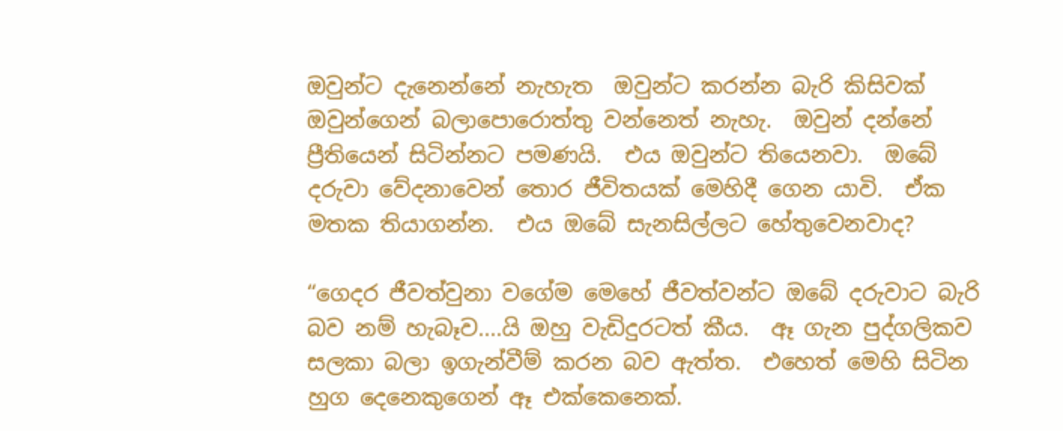ඔවුන්ට දැනෙන්නේ නැහැත  ඔවුන්ට කරන්න බැරි කිසිවක් ඔවුන්ගෙන් බලාපොරොත්තු වන්නෙත් නැහැ.  ඔවුන් දන්නේ ප්‍රීතියෙන් සිටින්නට පමණයි.  එය ඔවුන්ට තියෙනවා.  ඔබේ දරුවා වේදනාවෙන් තොර ජීවිතයක් මෙහිදී ගෙන යාවි.  ඒක මතක තියාගන්න.  එය ඔබේ සැනසිල්ලට හේතුවෙනවාද?

“ගෙදර ජීවත්වුනා වගේම මෙහේ ජීවත්වන්ට ඔබේ දරුවාට බැරි බව නම් හැබෑව....යි ඔහු වැඩිදුරටත් කීය.  ඈ ගැන පුද්ගලිකව සලකා බලා ඉගැන්වීම් කරන බව ඇත්ත.  එහෙත් මෙහි සිටින හුග දෙනෙකුගෙන් ඈ එක්කෙනෙක්.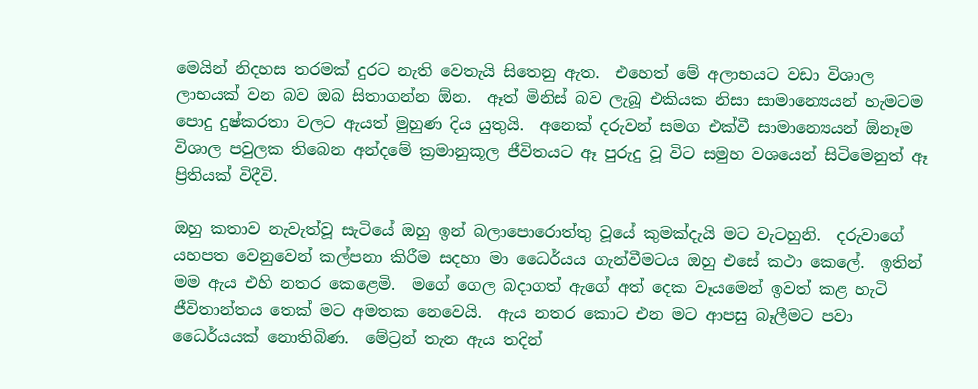මෙයින් නිදහස තරමක් දුරට නැති වෙතැයි සිතෙනු ඇත.  එහෙත් මේ අලාභයට වඩා විශාල ලාභයක් වන බව ඔබ සිතාගන්න ඕන.  ඈත් මිනිස් බව ලැබූ එකියක නිසා සාමාන්‍යෙයන් හැමටම පොදු දුෂ්කරතා වලට ඇයත් මුහුණ දිය යුතුයි.  අනෙක් දරුවන් සමග එක්වී සාමාන්‍යෙයන් ඕනෑම විශාල පවුලක තිබෙන අන්දමේ ක්‍රමානුකූල ජීවිතයට ඈ පුරුදු වූ විට සමුහ වශයෙන් සිටිමෙනුත් ඈ ප්‍රිතියක් විදීවි.

ඔහු කතාව නැවැත්වූ සැටියේ ඔහු ඉන් බලාපොරොත්තු වූයේ කුමක්දැයි මට වැටහුනි.  දරුවාගේ යහපත වෙනුවෙන් කල්පනා කිරීම සදහා මා ධෛර්යය ගැන්වීමටය ඔහු එසේ කථා කෙලේ.  ඉතින් මම ඇය එහි නතර කෙළෙමි.  මගේ ගෙල බදාගත් ඇගේ අත් දෙක වෑයමෙන් ඉවත් කළ හැටි ජීවිතාන්තය තෙක් මට අමතක නෙවෙයි.  ඇය නතර කොට එන මට ආපසු බෑලීමට පවා ධෛර්යයක් නොතිබිණ.  මේට්‍රන් තැන ඇය තදින්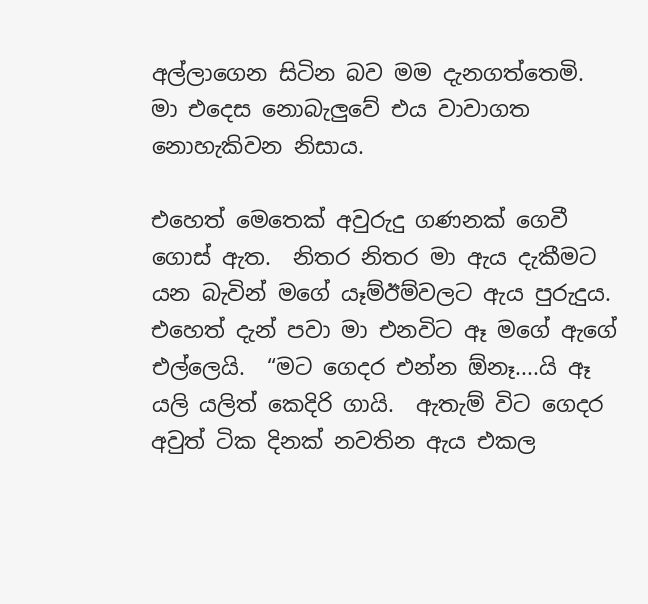අල්ලාගෙන සිටින බව මම දැනගත්තෙමි.  මා එදෙස නොබැලුවේ එය වාවාගත නොහැකිවන නිසාය.

එහෙත් මෙතෙක් අවුරුදු ගණනක් ගෙවී ගොස් ඇත.  නිතර නිතර මා ඇය දැකීමට යන බැවින් මගේ යෑම්ඊම්වලට ඇය පුරුදුය.  එහෙත් දැන් පවා මා එනවිට ඈ මගේ ඇගේ එල්ලෙයි.  “මට ගෙදර එන්න ඕනෑ....යි ඈ යලි යලිත් කෙදිරි ගායි.  ඇතැම් විට ගෙදර අවුත් ටික දිනක් නවතින ඇය එකල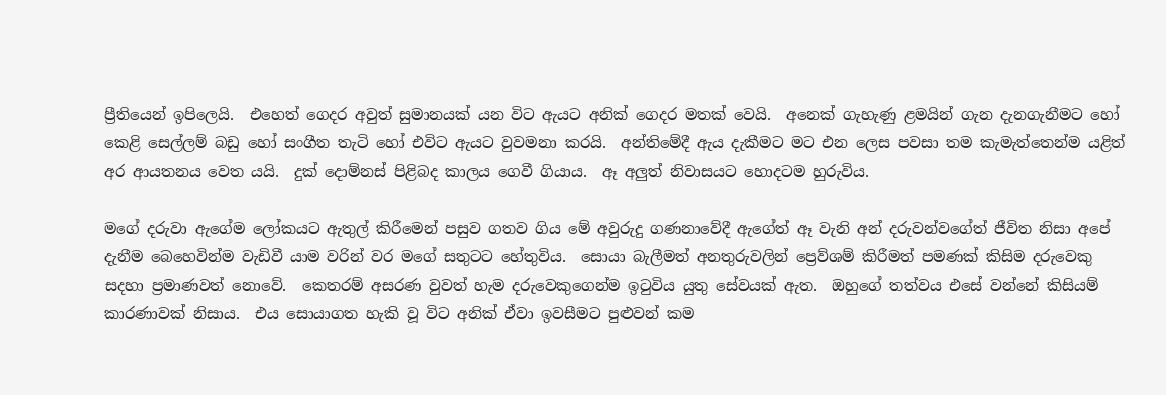ප්‍රීතියෙන් ඉපිලෙයි.  එහෙත් ගෙදර අවුත් සුමානයක් යන විට ඇයට අනික් ගෙදර මතක් වෙයි.  අනෙක් ගැහැණු ළමයින් ගැන දැනගැනීමට හෝ කෙළි සෙල්ලම් බඩු හෝ සංගීත තැටි හෝ එවිට ඇයට වුවමනා කරයි.  අන්තිමේදී ඇය දැකීමට මට එන ලෙස පවසා තම කැමැත්තෙන්ම යළිත් අර ආයතනය වෙත යයි.  දුක් දොම්නස් පිළිබද කාලය ගෙවී ගියාය.  ඈ අලුත් නිවාසයට හොදටම හුරුවිය.

මගේ දරුවා ඇගේම ලෝකයට ඇතුල් කිරීමෙන් පසුව ගතව ගිය මේ අවුරුදු ගණනාවේදී ඇගේත් ඈ වැනි අන් දරුවන්වගේත් ජීවිත නිසා අපේ දැනීම බෙහෙවින්ම වැඩිවී යාම වරින් වර මගේ සතුටට හේතුවිය.  සොයා බැලීමත් අනතුරුවලින් ප්‍රෙව්ශම් කිරීමත් පමණක් කිසිම දරුවෙකු සදහා ප්‍රමාණවත් නොවේ.  කෙතරම් අසරණ වුවත් හැම දරුවෙකුගෙන්ම ඉටුවිය යුතු සේවයක් ඇත.  ඔහුගේ තත්වය එසේ වන්නේ කිසියම් කාරණාවක් නිසාය.  එය සොයාගත හැකි වූ විට අනික් ඒවා ඉවසීමට පුළුවන් කම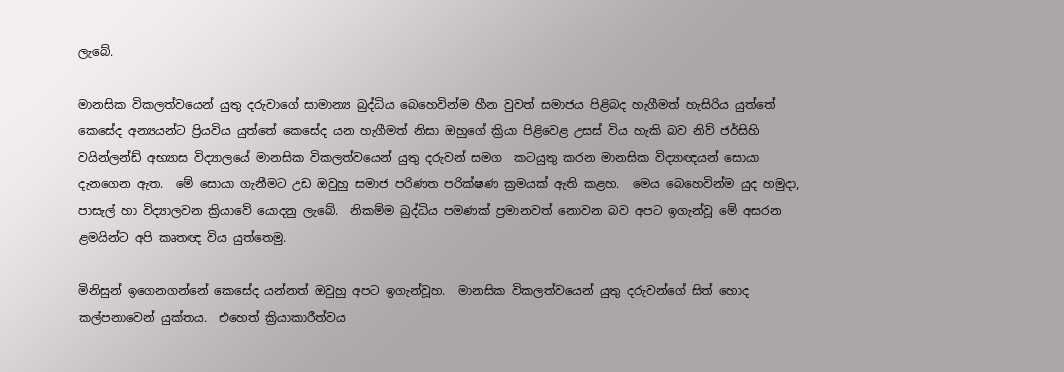ලැබේ.

මානසික විකලත්වයෙන් යුතු දරුවාගේ සාමාන්‍ය බුද්ධිය බෙහෙවින්ම හීන වුවත් සමාජය පිළිබද හැගීමත් හැසිරිය යුත්තේ කෙසේද අන්‍යයන්ට ප්‍රියවිය යුත්තේ කෙසේද යන හැගීමත් නිසා ඔහුගේ ක්‍රියා පිළිවෙළ උසස් විය හැකි බව නිව් ජර්සිහි වයින්ලන්ඩ් අභ්‍යාස විද්‍යාලයේ මානසික විකලත්වයෙන් යුතු දරුවන් සමග  කටයුතු කරන මානසික විද්‍යාඥයන් සොයා දැනගෙන ඇත.  මේ සොයා ගැනීමට උඩ ඔවුහු සමාජ පරිණත පරික්ෂණ ක්‍රමයක් ඇති කළහ.  මෙය බෙහෙවින්ම යුද හමුදා, පාසැල් හා විද්‍යාලවන ක්‍රියාවේ යොදනු ලැබේ.  නිකම්ම බුද්ධිය පමණක් ප්‍රමානවත් නොවන බව අපට ඉගැන්වූ මේ අසරන ළමයින්ට අපි කෘතඥ විය යුත්තෙමු.

මිනිසුන් ඉගෙනගන්නේ කෙසේද යන්නත් ඔවුහු අපට ඉගැන්වූහ.  මානසික විකලත්වයෙන් යුතු දරුවන්ගේ සිත් හොද කල්පනාවෙන් යුක්තය.  එහෙත් ක්‍රියාකාරීත්වය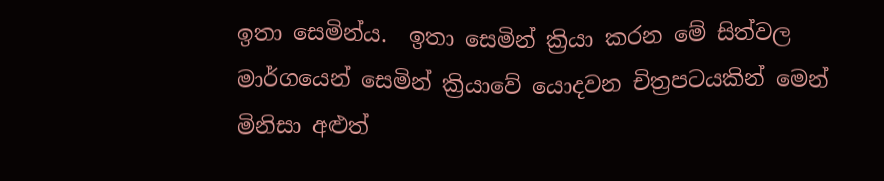ඉතා සෙමින්ය.  ඉතා සෙමින් ක්‍රියා කරන මේ සිත්වල මාර්ගයෙන් සෙමින් ක්‍රියාවේ යොදවන චිත්‍රපටයකින් මෙන් මිනිසා අළුත්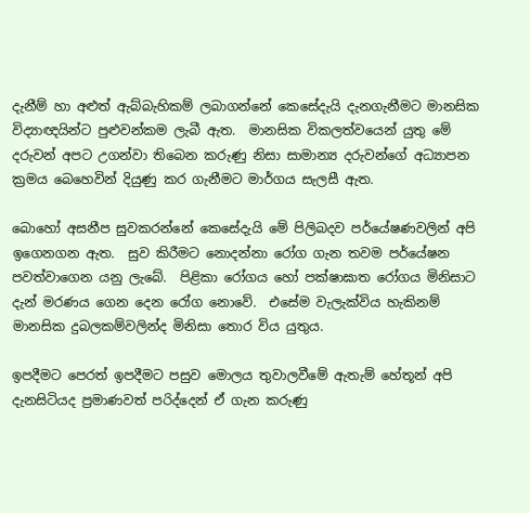දැනීම් හා අළුත් ඇබ්බැහිකම් ලබාගන්නේ කෙසේදැයි දැනගැනීමට මානසික විද්‍යාඥයින්ට පුළුවන්කම ලැබී ඇත.  මානසික විකලත්වයෙන් යුතු මේ දරුවන් අපට උගන්වා තිබෙන කරුණු නිසා සාමාන්‍ය දරුවන්ගේ අධ්‍යාපන ක්‍රමය බෙහෙවින් දියුණු කර ගැනීමට මාර්ගය සැලසී ඇත.

බොහෝ අසනීප සුවකරන්නේ කෙසේදැයි මේ පිලිබදව පර්යේෂණවලින් අපි ඉගෙනගන ඇත.  සුව කිරීමට නොදන්නා රෝග ගැන තවම පර්යේෂන පවත්වාගෙන යනු ලැබේ.  පිළිකා රෝගය හෝ පක්ෂාඝාත රෝගය මිනිසාට දැන් මරණය ගෙන දෙන ‍රෝග නොවේ.  එසේම වැලැක්විය හැකිනම් මානසික දුබලකම්වලින්ද මිනිසා තොර විය යුතුය.

ඉපදීමට පෙරත් ඉපදීමට පසුව මොලය තුවාලවීමේ ඇතැම් හේතූන් අපි දැනසිටියද ප්‍රමාණවත් පරිද්දෙන් ඒ ගැන කරුණු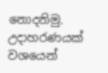නොදනිමු.  උදාහරණයක් වශයෙන්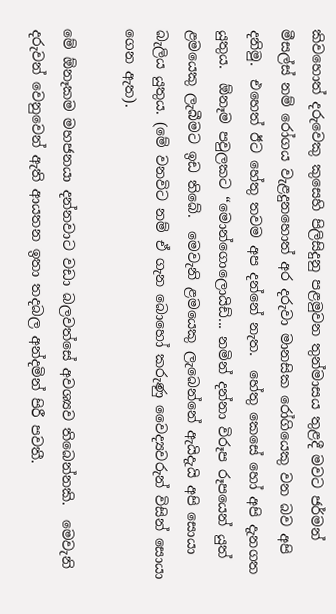කිවහොත් දරුවෙකු කුසෙහි පිලිසිදුනු පළමුවන තුන්මාසය තුළදී මවට ජර්මන් මීසල්ස් නම් රෝගය වැළදුනහොත් අර දරුවා මානසික රෝගියෙකු වන බව අපි දනිමු.  එහෙත් ඊට හේතු තවම අප දන්නේ නැත.  හේතු කෙසේ හෝ අපි දැනගත යුතුය.  ඕනෑම පවුලකට “මොන්ගොලොයිඩ්... නමින් දන්නා විරූප රූපයෙන් යුත් ළමයෙකු ලැබීමට ඉඩ තිබේ.  මෙවැනි ළමයෙකු ලැබෙන්නේ ඇයිදැයි අපි සොයා බැලිය යුතුය. (මේ වනවිට නම් ඒ ගැන බොහෝ කරුණු වෛද්‍යවරුන් විසින් සොයා ගෙන ඇත).

මේ ඕනෑකම මහජනයා දන්නවාට වඩා බලවත්සේ අවශ්‍යව තිබෙන්නකි.  මෙවැනි දරුවන් වෙනුවෙන් ඇති ආයතන ඉතා තදබල අන්දමින් පිරී පවතී.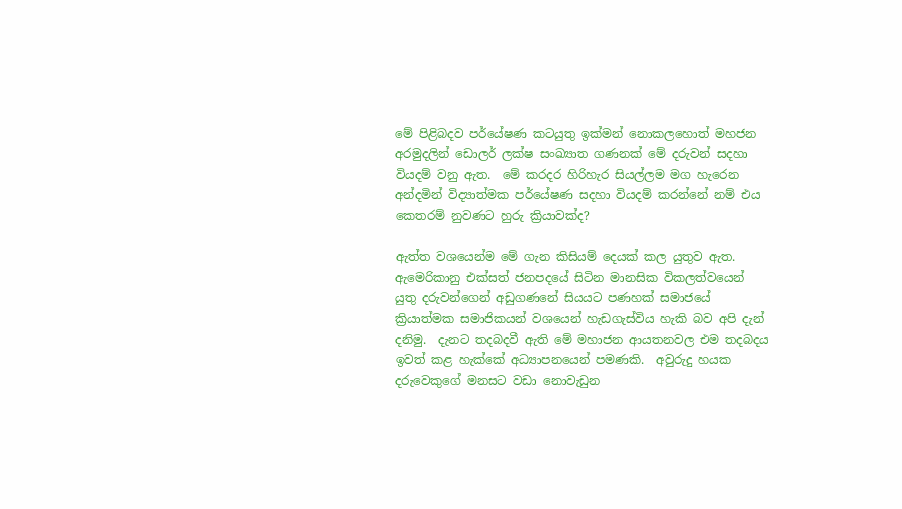මේ පිළිබදව පර්යේෂණ කටයුතු ඉක්මන් නොකලහොත් මහජන අරමුදලින් ඩොලර් ලක්ෂ සංඛ්‍යාත ගණනක් මේ දරුවන් සදහා වියදම් වනු ඇත.  මේ කරදර හිරිහැර සියල්ලම මග හැරෙන අන්දමින් විද්‍යාත්මක පර්යේෂණ සදහා වියදම් කරන්නේ නම් එය කෙතරම් නුවණට හුරු ක්‍රියාවක්ද?

ඇත්ත වශයෙන්ම මේ ගැන කිසියම් දෙයක් කල යුතුව ඇත.  ඇමෙරිකානු එක්සත් ජනපදයේ සිටින මානසික විකලත්වයෙන් යුතු දරුවන්ගෙන් අඩුගණනේ සියයට පණහක් සමාජයේ ක්‍රියාත්මක සමාජිකයන් වශයෙන් හැඩගැස්විය හැකි බව අපි දැන් දනිමු.  දැනට තදබදවී ඇති මේ මහාජන ආයතනවල එම තදබදය ඉවත් කළ හැක්කේ අධ්‍යාපනයෙන් පමණකි.  අවුරුදු හයක දරුවෙකුගේ මනසට වඩා නොවැඩුන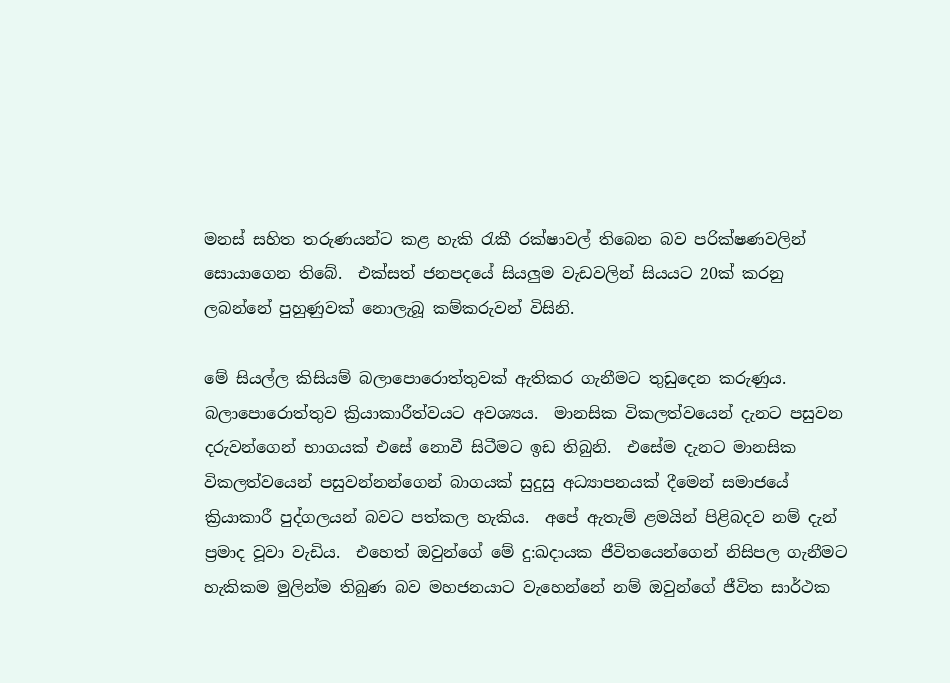මනස් සහිත තරුණයන්ට කළ හැකි රැකී රක්ෂාවල් තිබෙන බව පරික්ෂණවලින් සොයාගෙන තිබේ.  එක්සත් ජනපදයේ සියලුම වැඩවලින් සියයට 20ක් කරනු ලබන්නේ පුහුණුවක් නොලැබූ කම්කරුවන් විසිනි.

මේ සියල්ල කිසියම් බලාපොරොත්තුවක් ඇතිකර ගැනීමට තුඩුදෙන කරුණුය.  බලාපොරොත්තුව ක්‍රියාකාරීත්වයට අවශ්‍යය.  මානසික විකලත්වයෙන් දැනට පසුවන දරුවන්ගෙන් භාගයක් එසේ නොවී සිටීමට ඉඩ තිබුනි.  එසේම දැනට මානසික විකලත්වයෙන් පසුවන්නන්ගෙන් බාගයක් සුදුසු අධ්‍යාපනයක් දීමෙන් සමාජයේ ක්‍රියාකාරී පුද්ගලයන් බවට පත්කල හැකිය.  අපේ ඇතැම් ළමයින් පිළිබදව නම් දැන් ප්‍රමාද වූවා වැඩිය.  එහෙත් ඔවුන්ගේ මේ දු:ඛදායක ජීවිතයෙන්ගෙන් නිසිපල ගැනීමට හැකිකම මුලින්ම තිබුණ බව මහජනයාට වැහෙන්නේ නම් ඔවුන්ගේ ජීවිත සාර්ථක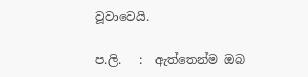වූවාවෙයි.

ප.ලි.   :  ඇත්තෙන්ම ඔබ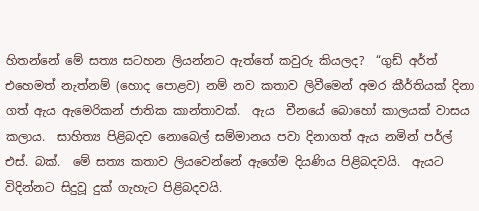හිතන්නේ මේ සත්‍ය සටහන ලියන්නට ඇත්තේ කවුරු කියලද?  “ගුඩ් අර්ත් එහෙමත් නැත්නම් (හොද පොළව) නම් නව කතාව ලිවීමෙන් අමර කීර්තියක් දිනා ගත් ඇය ඇමෙරිකන් ජාතික කාන්තාවක්.  ඇය  චීනයේ බොහෝ කාලයක් වාසය කලාය.  සාහිත්‍ය පිළිබදව නොබෙල් සම්මානය පවා දිනාගත් ඇය නමින් පර්ල් එස්. බක්.  මේ සත්‍ය කතාව ලියවෙන්නේ ඇගේම දියණිය පිළිබදවයි.  ඇයට විදින්නට සිදුවූ දුක් ගැහැට පිළිබදවයි.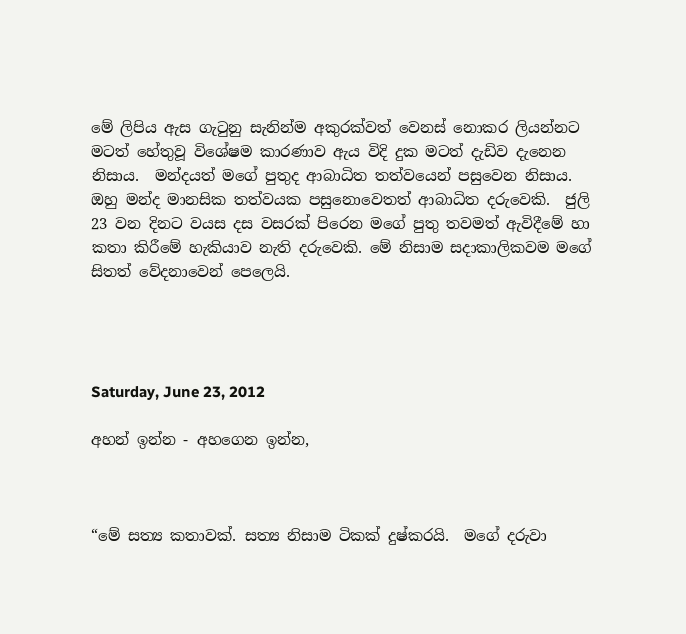මේ ලිපිය ඇස ගැටුනු සැනින්ම අකුරක්වත් වෙනස් නොකර ලියන්නට මටත් හේතුවූ විශේෂම කාරණාව ඇය විදි දුක මටත් දැඩිව දැනෙන නිසාය.  මන්දයත් මගේ පුතුද ආබාධිත තත්වයෙන් පසුවෙන නිසාය.  ඔහු මන්ද මානසික තත්වයක පසුනොවෙතත් ආබාධිත දරුවෙකි.  ජුලි 23 වන දිනට වයස දස වසරක් පිරෙන මගේ පුතු තවමත් ඇවිදීමේ හා කතා කිරීමේ හැකියාව නැති දරුවෙකි. මේ නිසාම සදාකාලිකවම මගේ සිතත් වේදනාවෙන් පෙලෙයි.




Saturday, June 23, 2012

අහන් ඉන්න - අහගෙන ඉන්න,



“මේ සත්‍ය කතාවක්. සත්‍ය නිසාම ටිකක් දුෂ්කරයි.  මගේ දරුවා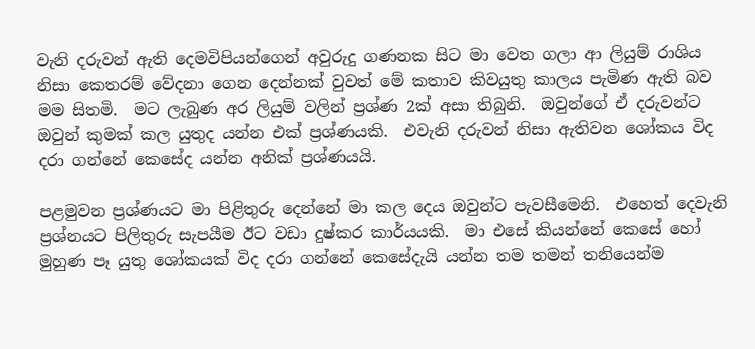වැනි දරුවන් ඇති දෙමවිපියන්ගෙන් අවුරුදු ගණනක සිට මා වෙත ගලා ආ ලියුම් රාශිය නිසා කෙතරම් වේදනා ගෙන දෙන්නක් වුවත් මේ කතාව කිවයුතු කාලය පැමිණ ඇති බව මම සිතමි.  මට ලැබුණ අර ලියුම් වලින් ප්‍රශ්ණ 2ක් අසා තිබුනි.  ඔවුන්ගේ ඒ දරුවන්ට ඔවුන් කුමක් කල යුතුද යන්න එක් ප්‍රශ්ණයකි.  එවැනි දරුවන් නිසා ඇතිවන ශෝකය විද දරා ගන්නේ කෙසේද යන්න අනික් ප්‍රශ්ණයයි.

පළමුවන ප්‍රශ්ණයට මා පිළිතුරු දෙන්නේ මා කල දෙය ඔවුන්ට පැවසීමෙනි.  එහෙත් දෙවැනි ප්‍රශ්නයට පිලිතුරු සැපයීම ඊට වඩා දුෂ්කර කාර්යයකි.  මා එසේ කියන්නේ කෙසේ හෝ මුහුණ පෑ යුතු ශෝකයක් විද දරා ගන්නේ කෙසේදැයි යන්න තම තමන් තනියෙන්ම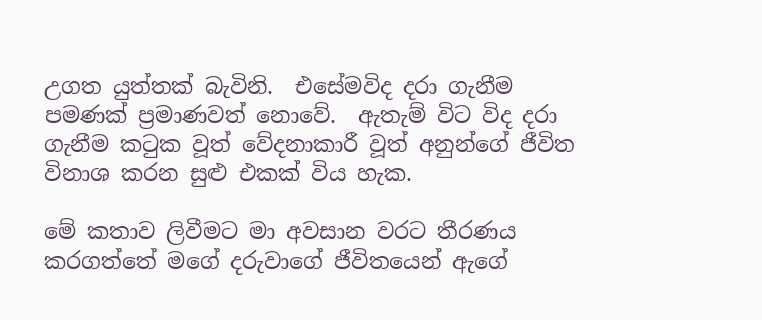උගත යුත්තක් බැවිනි.  එසේමවිද දරා ගැනීම පමණක් ප්‍රමාණවත් නොවේ.  ඇතැම් විට විද දරා ගැනීම කටුක වූත් වේදනාකාරී වූත් අනුන්ගේ ජීවිත විනාශ කරන සුළු එකක් විය හැක.

මේ කතාව ලිවීමට මා අවසාන වරට තීරණය කරගත්තේ මගේ දරුවාගේ ජීවිතයෙන් ඇගේ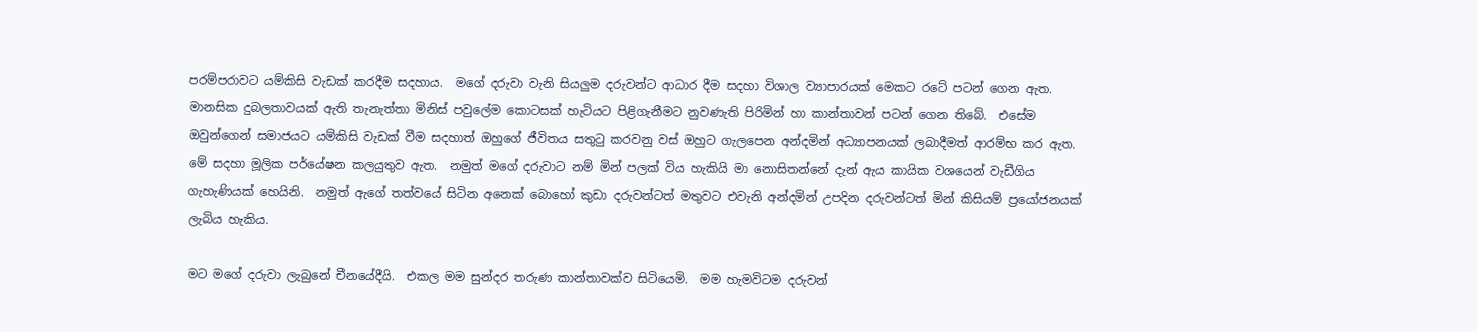පරම්පරාවට යම්කිසි වැඩක් කරදීම සදහාය.  මගේ දරුවා වැනි සියලුම දරුවන්ට ආධාර දීම සදහා විශාල ව්‍යාපාරයක් මෙකට රටේ පටන් ගෙන ඇත.  මානසික දුබලතාවයක් ඇති තැනැත්තා මිනිස් පවුලේම කොටසක් හැටියට පිළිගැනීමට නුවණැති පිරිමින් හා කාන්තාවන් පටන් ගෙන තිබේ.  එසේම ඔවුන්ගෙන් සමාජයට යම්කිසි වැඩක් වීම සදහාත් ඔහුගේ ජීවිතය සතුටු කරවනු වස් ඔහුට ගැලපෙන අන්දමින් අධ්‍යාපනයක් ලබාදීමත් ආරම්භ කර ඇත. මේ සදහා මූලික පර්යේෂන කලයුතුව ඇත.  නමුත් මගේ දරුවාට නම් මින් පලක් විය හැකියි මා නොසිතන්නේ දැන් ඇය කායික වශයෙන් වැඩීගිය ගැහැණියක් හෙයිනි.  නමුත් ඇගේ තත්වයේ සිටින අනෙක් බොහෝ කුඩා දරුවන්ටත් මතුවට එවැනි අන්දමින් උපදින දරුවන්ටත් මින් කිසියම් ප්‍රයෝජනයක් ලැබිය හැකිය.

මට මගේ දරුවා ලැබුනේ චීනයේදීයි.  එකල මම සුන්දර තරුණ කාන්තාවක්ව සිටියෙමි.  මම හැමවිටම දරුවන්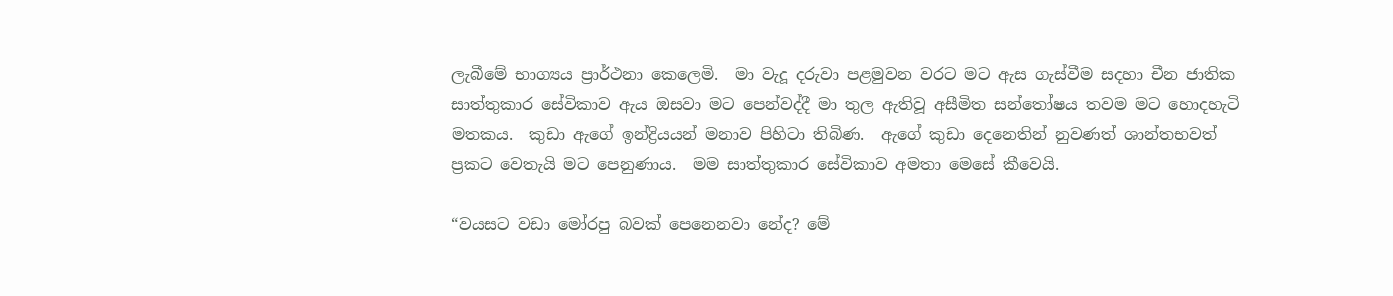ලැබීමේ භාග්‍යය ප්‍රාර්ථනා කෙලෙමි.  මා වැදූ දරුවා පළමුවන වරට මට ඇස ගැස්වීම සදහා චීන ජාතික සාත්තුකාර සේවිකාව ඇය ඔසවා මට පෙන්වද්දී මා තුල ඇතිවූ අසීමිත සන්තෝෂය තවම මට හොදහැටි මතකය.  කුඩා ඇගේ ඉන්ද්‍රියයන් මනාව පිහිටා තිබිණ.  ඇගේ කුඩා දෙනෙතින් නුවණත් ශාන්තභවත් ප්‍රකට වෙතැයි මට පෙනුණාය.  මම සාත්තුකාර සේවිකාව අමතා මෙසේ කීවෙයි.

“වයසට වඩා මෝරපු බවක් පෙනෙනවා නේද? මේ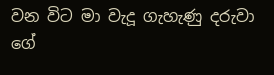වන විට මා වැදූ ගැහැණු දරුවා ගේ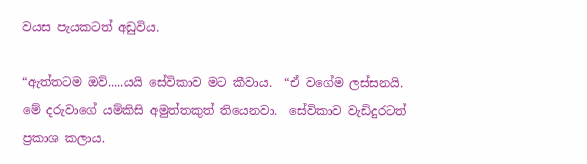වයස පැයකටත් අඩුවිය.

“ඇත්තටම ඔව්.....යයි සේවිකාව මට කීවාය.  “ඒ වගේම ලස්සනයි.  මේ දරුවාගේ යම්කිසි අමුත්තකුත් තියෙනවා.  සේවිකාව වැඩිදුරටත් ප්‍රකාශ කලාය.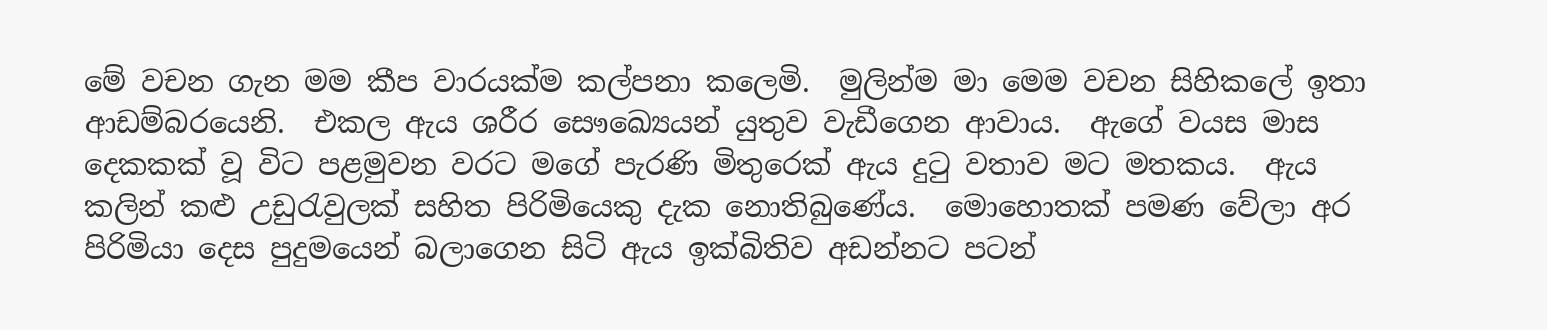මේ වචන ගැන මම කීප වාරයක්ම කල්පනා කලෙමි.  මුලින්ම මා මෙම වචන සිහිකලේ ඉතා ආඩම්බරයෙනි.  එකල ඇය ශරීර සෞඛ්‍යෙයන් යුතුව වැඩීගෙන ආවාය.  ඇගේ වයස මාස දෙකකක් වූ විට පළමුවන වරට මගේ පැරණි මිතුරෙක් ඇය දුටු වතාව මට මතකය.  ඇය කලින් කළු උඩුරැවුලක් සහිත පිරිමියෙකු දැක නොතිබුණේය.  මොහොතක් පමණ වේලා අර පිරිමියා දෙස පුදුමයෙන් බලාගෙන සිටි ඇය ඉක්බිතිව අඩන්නට පටන්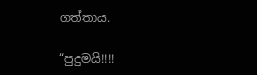ගත්තාය.

“පුදුමයි!!!!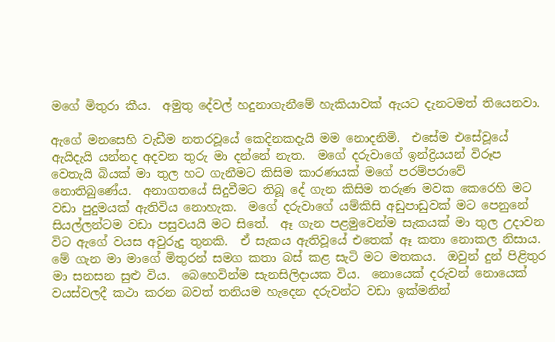මගේ මිතුරා කීය.  අමුතු දේවල් හදුනාගැනීමේ හැකියාවක් ඇයට දැනටමත් තියෙනවා.

ඇගේ මනසෙහි වැඩීම නතරවූයේ කෙදිනකදැයි මම නොදනිමි.  එසේම එසේවූයේ ඇයිදැයි යන්නද අදවන තුරු මා දන්නේ නැත.  මගේ දරුවාගේ ඉන්ද්‍රියයන් විරූප වෙතැයි බියක් මා තුල හට ගැනීමට කිසිම කාරණයක් මගේ පරම්පරාවේ නොතිබුණේය.  අනාගතයේ සිදුවීමට තිබූ දේ ගැන කිසිම තරුණ මවක කෙරෙහි මට වඩා පුදුමයක් ඇතිවිය නොහැක.  මගේ දරුවාගේ යම්කිසි අඩුපාඩුවක් මට පෙනුනේ සියල්ලන්ටම වඩා පසුවයයි මට සිතේ.  ඈ ගැන පළමුවෙන්ම සැකයක් මා තුල උදාවන විට ඇගේ වයස අවුරුදු තුනකි.  ඒ සැකය ඇතිවූයේ එතෙක් ඈ කතා නොකල නිසාය.  මේ ගැන මා මාගේ මිතුරන් සමග කතා බස් කළ සැටි මට මතකය.  ඔවුන් දුන් පිළිතුර මා සනසන සුළු විය.  බෙහෙවින්ම සැනසිලිදායක විය.  නොයෙක් දරුවන් නොයෙක් වයස්වලදී කථා කරන බවත් තනියම හැදෙන දරුවන්ට වඩා ඉක්මනින්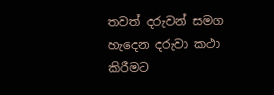තවත් දරුවන් සමග හැදෙන දරුවා කථා කිරීමට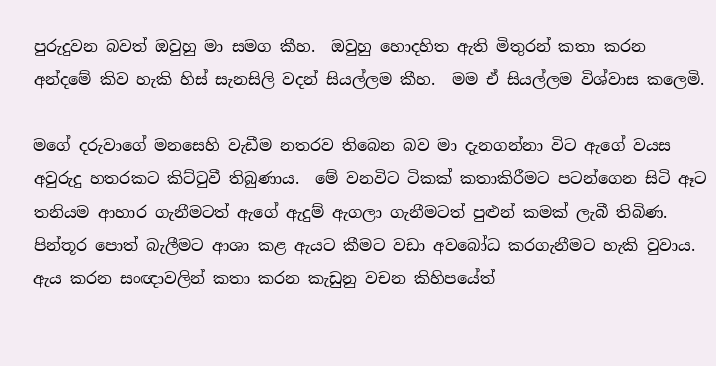පුරුදුවන බවත් ඔවුහු මා සමග කීහ.  ඔවුහු හොදහිත ඇති මිතුරන් කතා කරන අන්දමේ කිව හැකි හිස් සැනසිලි වදන් සියල්ලම කීහ.  මම ඒ සියල්ලම විශ්වාස කලෙමි.

මගේ දරුවාගේ මනසෙහි වැඩීම නතරව තිබෙන බව මා දැනගන්නා විට ඇගේ වයස අවුරුදු හතරකට කිට්ටුවී තිබුණාය.  මේ වනවිට ටිකක් කතාකිරීමට පටන්ගෙන සිටි ඈට තනියම ආහාර ගැනීමටත් ඇගේ ඇදුම් ඇගලා ගැනීමටත් පුළුන් කමක් ලැබී තිබිණ.  පින්තූර පොත් බැලීමට ආශා කළ ඇයට කීමට වඩා අවබෝධ කරගැනීමට හැකි වුවාය.  ඇය කරන සංඥාවලින් කතා කරන කැඩුනු වචන කිහිපයේත්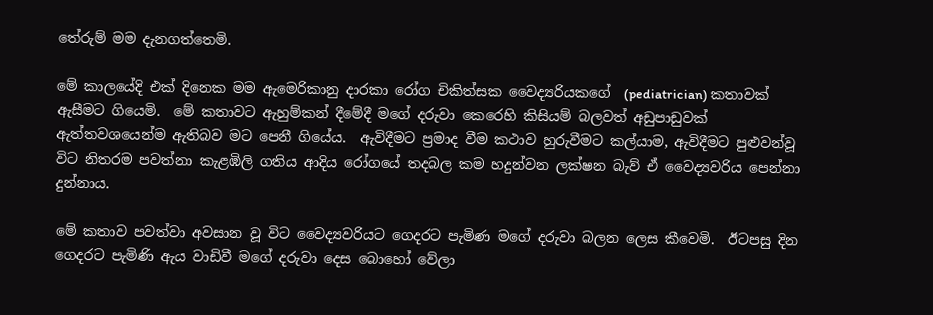තේරුම් මම දැනගත්තෙමි.

මේ කාලයේදි එක් දිනෙක මම ඇමෙරිකානු දාරකා රෝග චිකිත්සක වෛද්‍යරියකගේ  (pediatrician) කතාවක් ඇසීමට ගියෙමි.  මේ කතාවට ඇහුම්කන් දීමේදී මගේ දරුවා කෙරෙහි කිසියම් බලවත් අඩුපාඩුවක් ඇත්තවශයෙන්ම ඇතිබව මට පෙනී ගියේය.  ඇවිදීමට ප්‍රමාද වීම කථාව හුරුවීමට කල්යාම, ඇවිදීමට පුළුවන්වූ විට නිතරම පවත්නා කැළඹිලි ගතිය ආදිය රෝගයේ තදබල කම හදුන්වන ලක්ෂන බැව් ඒ වෛද්‍යවරිය පෙන්නා දුන්නාය.

මේ කතාව පවත්වා අවසාන වූ විට වෛද්‍යවරියට ගෙදරට පැමිණ මගේ දරුවා බලන ලෙස කීවෙමි.  ඊටපසු දින ගෙදරට පැමිණි ඇය වාඩිවී මගේ දරුවා දෙස බොහෝ වේලා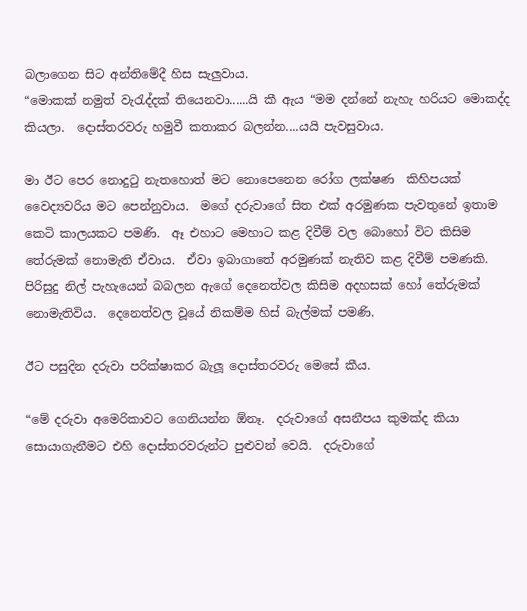බලාගෙන සිට අන්තිමේදී හිස සැලුවාය.
“මොකක් නමුත් වැරැද්දක් තියෙනවා......යි කී ඇය “මම දන්නේ නැහැ හරියට මොකද්ද කියලා.  දොස්තරවරු හමුවී කතාකර බලන්න....යයි පැවසුවාය.

මා ඊට පෙර නොදුටු නැතහොත් මට නොපෙනෙන රෝග ලක්ෂණ  කිහිපයක් වෛද්‍යවරිය මට පෙන්නුවාය.  මගේ දරුවාගේ සිත එක් අරමුණක පැවතුනේ ඉතාම කෙටි කාලයකට පමණි.  ඈ එහාට මෙහාට කළ දිවීම් වල බොහෝ විට කිසිම තේරුමක් නොමැති ඒවාය.  ඒවා ඉබාගාතේ අරමුණක් නැතිව කළ දිවීම් පමණකි.  පිරිසුදු නිල් පැහැයෙන් බබලන ඇගේ දෙනෙත්වල කිසිම අදහසක් හෝ තේරුමක් නොමැතිවිය.  දෙනෙත්වල වූයේ නිකම්ම හිස් බැල්මක් පමණි.

ඊට පසුදින දරුවා පරික්ෂාකර බැලූ දොස්තරවරු මෙසේ කීය.

“මේ දරුවා අමෙරිකාවට ගෙනියන්න ඕනෑ.  දරුවාගේ අසනීපය කුමක්ද කියා සොයාගැනීමට එහි දොස්තරවරුන්ට පුළුවන් වෙයි.  දරුවාගේ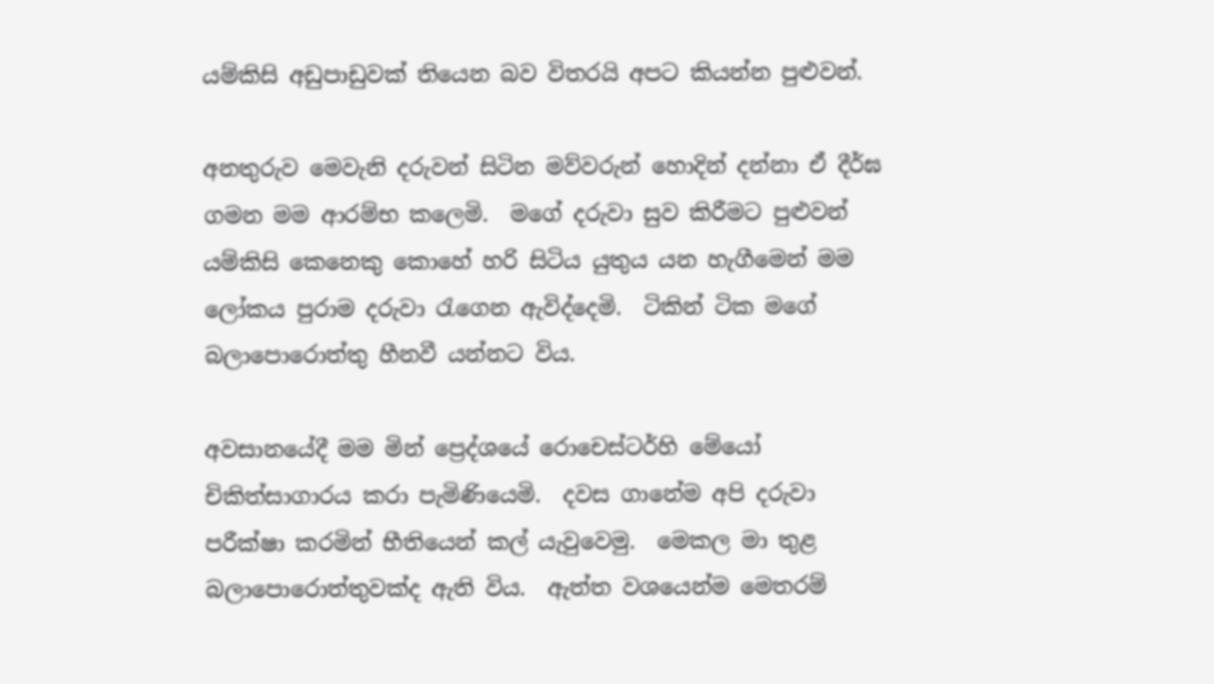යම්කිසි අඩුපාඩුවක් තියෙන බව විතරයි අපට කියන්න පුළුවන්.

අනතුරුව මෙවැනි දරුවන් සිටින මව්වරුන් හොදින් දන්නා ඒ දීර්ඝ ගමන මම ආරම්භ කලෙමි.  මගේ දරුවා සුව කිරීමට පුළුවන් යම්කිසි කෙනෙකු කොහේ හරි සිටිය යුතුය යන හැගීමෙන් මම ලෝකය පුරාම දරුවා රැගෙන ඇවිද්දෙමි.  ටිකින් ටික මගේ බලාපොරොත්තු හීනවී යන්නට විය.

අවසානයේදී මම මින් ප්‍රෙද්ශයේ රොචෙස්ටර්හි මේයෝ චිකිත්සාගාරය කරා පැමිණියෙමි.  දවස ගානේම අපි දරුවා පරීක්ෂා කරමින් භීතියෙන් කල් යැවුවෙමු.  මෙකල මා තුළ බලාපොරොත්තුවක්ද ඇති විය.  ඇත්ත වශයෙන්ම මෙතරම්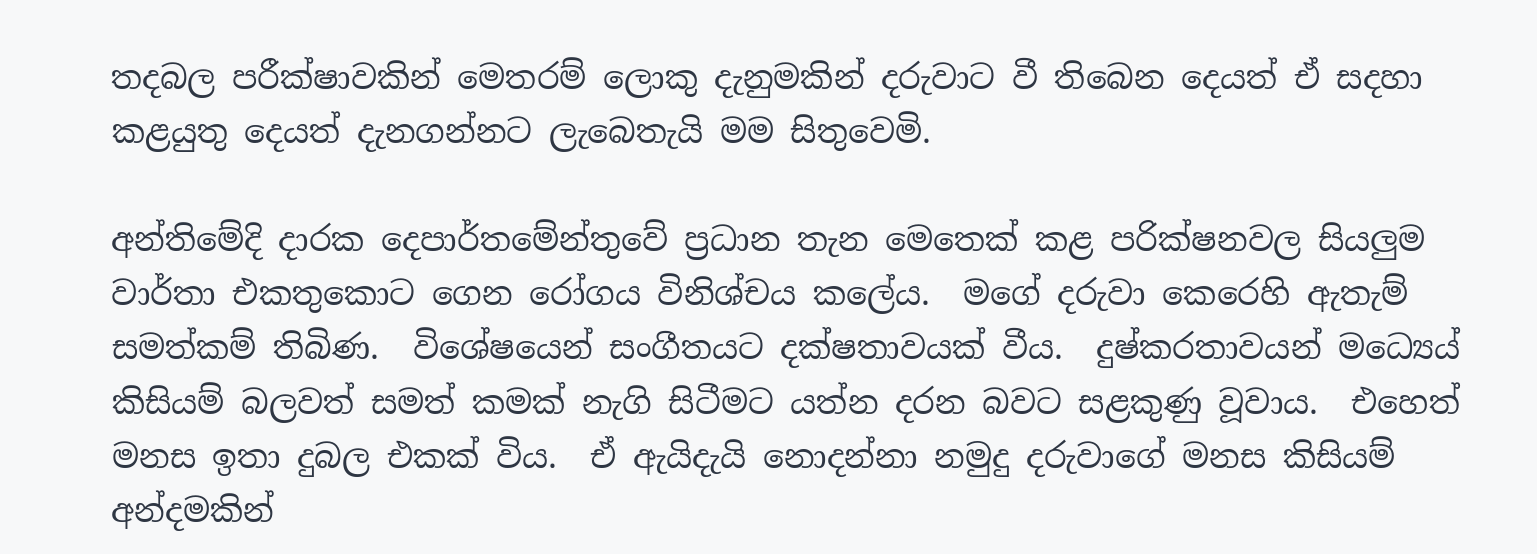තදබල පරීක්ෂාවකින් මෙතරම් ලොකු දැනුමකින් දරුවාට වී තිබෙන දෙයත් ඒ සදහා කළයුතු දෙයත් දැනගන්නට ලැබෙතැයි මම සිතුවෙමි.

අන්තිමේදි දාරක දෙපාර්තමේන්තුවේ ප්‍රධාන තැන මෙතෙක් කළ පරික්ෂනවල සියලුම වාර්තා එකතුකොට ගෙන රෝගය විනිශ්චය කලේය.  මගේ දරුවා කෙරෙහි ඇතැම් සමත්කම් තිබිණ.  විශේෂයෙන් සංගීතයට දක්ෂතාවයක් වීය.  දුෂ්කරතාවයන් මධ්‍යෙය්  කිසියම් බලවත් සමත් කමක් නැගි සිටීමට යත්න දරන බවට සළකුණු වූවාය.  එහෙත් මනස ඉතා දුබල එකක් විය.  ඒ ඇයිදැයි නොදන්නා නමුදු දරුවාගේ මනස කිසියම් අන්දමකින්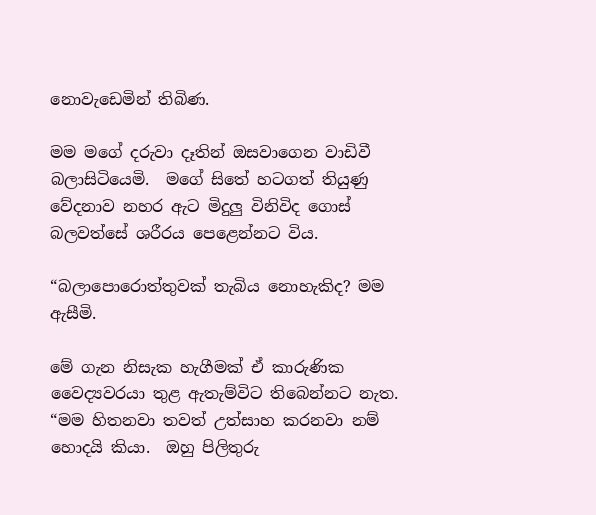නොවැඩෙමින් තිබිණ.

මම මගේ දරුවා දෑතින් ඔසවාගෙන වාඩිවී බලාසිටියෙමි.  මගේ සිතේ හටගත් තියුණු වේදනාව නහර ඇට මිදුලු විනිවිද ගොස් බලවත්සේ ශරීරය පෙළෙන්නට විය.

“බලාපොරොත්තුවක් තැබිය නොහැකිද? මම ඇසීමි.

මේ ගැන නිසැක හැගීමක් ඒ කාරුණික වෛද්‍යවරයා තුළ ඇතැම්විට තිබෙන්නට නැත.  “මම හිතනවා තවත් උත්සාහ කරනවා නම් හොදයි කියා.  ඔහු පිලිතුරු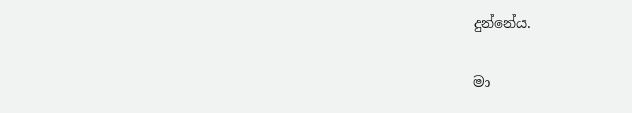දුන්නේය.

මා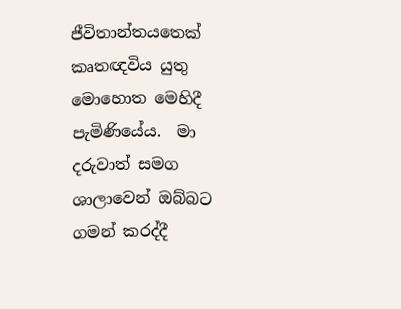ජීවිතාන්තයතෙක් කෘතඥවිය යුතු මොහොත මෙහිදී පැමිණියේය.  මා දරුවාත් සමග ශාලාවෙන් ඔබ්බට ගමන් කරද්දී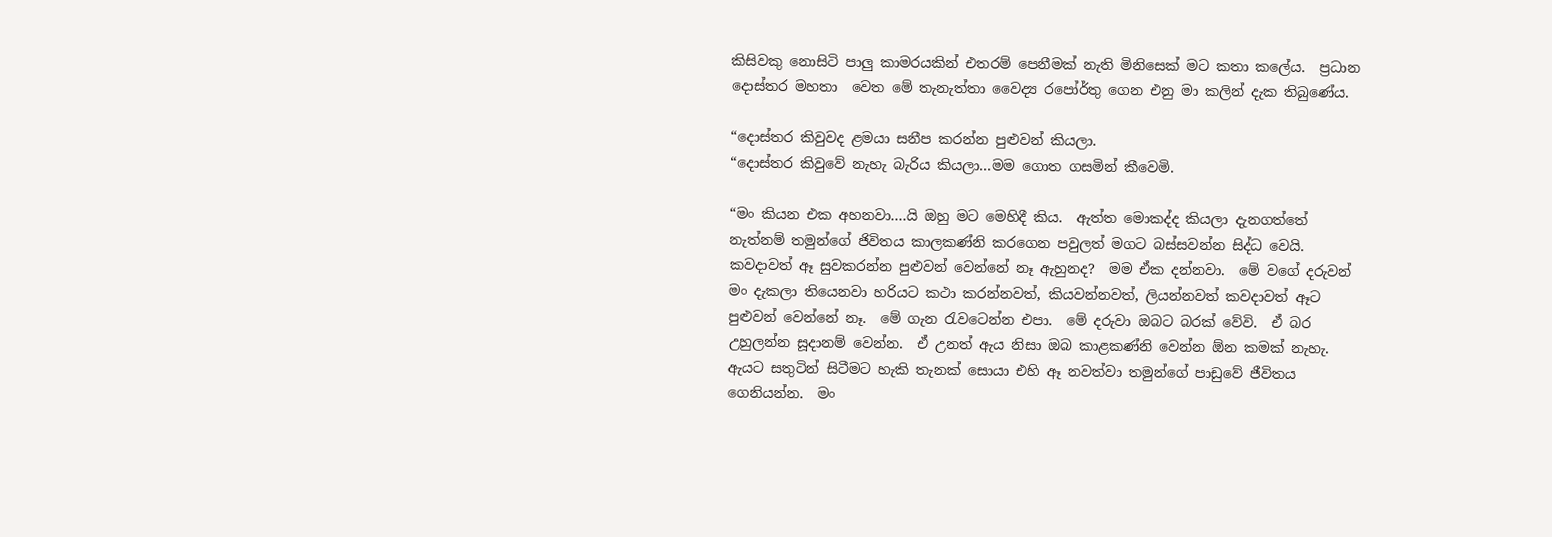කිසිවකු නොසිටි පාලු කාමරයකින් එතරම් පෙනීමක් නැති මිනිසෙක් මට කතා කලේය.  ප්‍රධාන දොස්තර මහතා  වෙත මේ තැනැත්තා වෛද්‍ය රපෝර්තු ගෙන එනු මා කලින් දැක තිබුණේය.

“දොස්තර කිවුවද ළමයා සනීප කරන්න පුළුවන් කියලා.
“දොස්තර කිවුවේ නැහැ බැරිය කියලා...මම ගොත ගසමින් කීවෙමි.

“මං කියන එක අහනවා....යි ඔහු මට මෙහිදී කිය.  ඇත්ත මොකද්ද කියලා දැනගත්තේ නැත්නම් තමුන්ගේ ජිවිතය කාලකණ්නි කරගෙන පවුලත් මගට බස්සවන්න සිද්ධ වෙයි.  කවදාවත් ඈ සුවකරන්න පුළුවන් වෙන්නේ නෑ ඇහුනද?  මම ඒක දන්නවා.  මේ වගේ දරුවන් මං දැකලා තියෙනවා හරියට කථා කරන්නවත්, කියවන්නවත්, ලියන්නවත් කවදාවත් ඈට පුළුවන් වෙන්නේ නෑ.  මේ ගැන රැවටෙන්න එපා.  මේ දරුවා ඔබට බරක් වේවි.  ඒ බර උහුලන්න සූදානම් වෙන්න.  ඒ උනත් ඇය නිසා ඔබ කාළකණ්නි වෙන්න ඕන කමක් නැහැ.  ඇයට සතුටින් සිටීමට හැකි තැනක් සොයා එහි ඈ නවත්වා තමුන්ගේ පාඩුවේ ජීවිතය ගෙනියන්න.  මං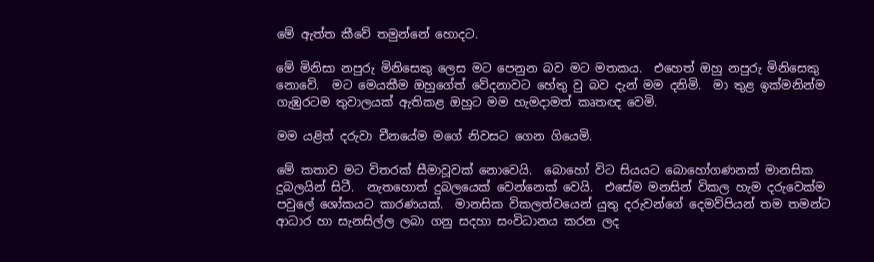මේ ඇත්ත කීවේ තමුන්නේ හොදට.

මේ මිනිසා නපුරු මිනිසෙකු ලෙස මට පෙනුන බව මට මතකය.  එහෙත් ඔහු නපුරු මිනිසෙකු නොවේ.  මට මෙයකීම ඔහුගේත් වේදනාවට හේතු වු බව දැන් මම දනිමි.  මා තුළ ඉක්මනින්ම ගැඹුරටම තුවාලයක් ඇතිකළ ඔහුට මම හැමදාමත් කෘතඥ වෙමි.

මම යළිත් දරුවා චීනයේම මගේ නිවසට ගෙන ගියෙමි.

මේ කතාව මට විතරක් සීමාවූවක් නොවෙයි.  බොහෝ විට සියයට බොහෝගණනක් මානසික දුබලයින් සිටී.  නැතහොත් දුබලයෙක් වෙන්නෙක් වෙයි.  එසේම මනසින් විකල හැම දරුවෙක්ම පවුලේ ශෝකයට කාරණයක්.  මානසික විකලත්වයෙන් යුතු දරුවන්ගේ දෙමව්පියන් තම තමන්ට ආධාර හා සැනසිල්ල ලබා ගනු සදහා සංවිධානය කරන ලද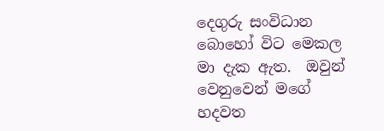දෙගුරු සංවිධාන බොහෝ විට මෙකල මා දැක ඇත.  ඔවුන් වෙනුවෙන් මගේ හදවත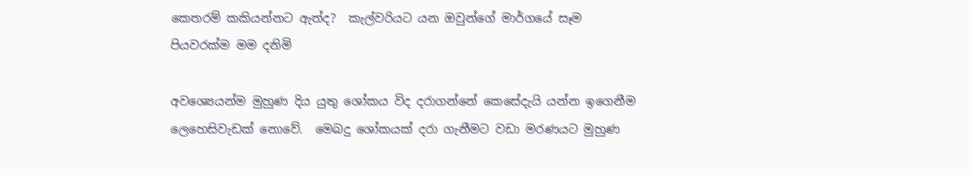කෙතරම් කකියන්නට ඇත්ද?  කැල්වරියට යන ඔවුන්ගේ මාර්ගයේ සෑම පියවරක්ම මම දනිමි

අවශ්‍යෙයන්ම මුහුණ දිය යුතු ශෝකය විද දරාගන්නේ කෙසේදැයි යන්න ඉගෙනීම ලෙහෙසිවැඩක් නොවේ.  මෙබදු ශෝකයක් දරා ගැනීමට වඩා මරණයට මුහුණ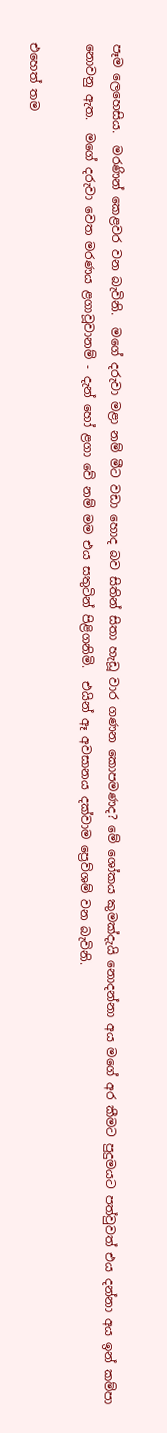පෑම ලෙහෙසිය.  මරණින් කෙළවර වන බැවිනි.  මගේ දරුවා මළා නම් මීට වඩා හොද බව සිතින් සිතා හැඩූ වාර ගණන කොපමණද? මේ ශෝකය කුමක්දැයි නොදන්නා අය මගේ අර කීමට පුදුමයට පත්වුවත් එය දන්නා අය ඉන් කම්පා නොවනු ඇත.  මගේ දරුවා වෙත මරණය ළගාවූවානම් - දැන් හෝ ළගා වේ නම් මම එය සතුටින් පිළිගනිමි.  එයින් ඈ අවසානය දක්වාම ප්‍රෙව්ශම් වන බැවිනි.

එහෙත් තම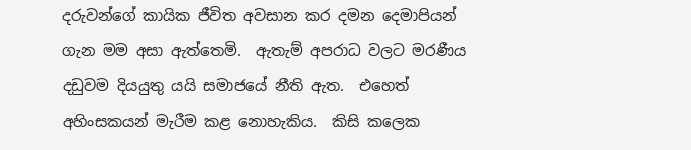දරුවන්ගේ කායික ජීවිත අවසාන කර දමන දෙමාපියන් ගැන මම අසා ඇත්තෙමි.  ඇතැම් අපරාධ වලට මරණීය දඩුවම දියයුතු යයි සමාජයේ නීති ඇත.  එහෙත් අහිංසකයන් මැරීම කළ නොහැකිය.  කිසි කලෙක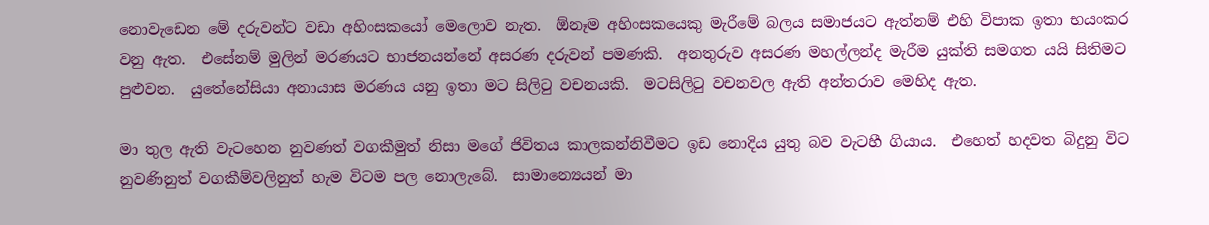නොවැඩෙන මේ දරුවන්ට වඩා අහිංසකයෝ මෙලොව නැත.  ඕනෑම අහිංසකයෙකු මැරීමේ බලය සමාජයට ඇත්නම් එහි විපාක ඉතා භයංකර වනු ඇත.  එසේනම් මුලින් මරණයට භාජනයන්නේ අසරණ දරුවන් පමණකි.  අනතුරුව අසරණ මහල්ලන්ද මැරීම යුක්ති සමගත යයි සිතිමට පුළුවන.  යුතේනේසියා අනායාස මරණය යනු ඉතා මට සිලිටු වචනයකි.  මටසිලිටු වචනවල ඇති අන්තරාව මෙහිද ඇත.

මා තුල ඇති වැටහෙන නුවණත් වගකීමුත් නිසා මගේ ජිවිතය කාලකන්නිවීමට ඉඩ නොදිය යුතු බව වැටහී ගියාය.  එහෙත් හදවත බිදුනු විට නුවණිනුත් වගකීම්වලිනුත් හැම විටම පල නොලැබේ.  සාමාන්‍යෙයන් මා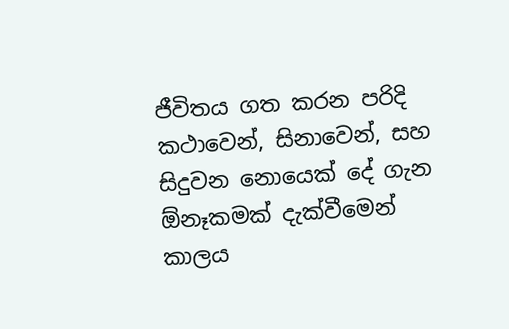ජීවිතය ගත කරන පරිදි කථාවෙන්, සිනාවෙන්, සහ සිදුවන නොයෙක් දේ ගැන ඕනෑකමක් දැක්වීමෙන් කාලය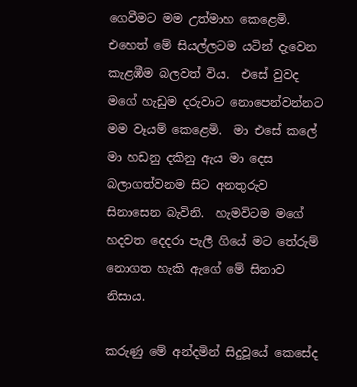ගෙවීමට මම උත්මාහ කෙළෙමි.  එහෙත් මේ සියල්ලටම යටින් දැවෙන කැළඹීම බලවත් විය.  එසේ වුවද මගේ හැඩුම දරුවාට නොපෙන්වන්නට මම වෑයම් කෙළෙමි.  මා එසේ කලේ මා හඩනු දකිනු ඇය මා දෙස බලාගත්වනම සිට අනතුරුව සිනාසෙන බැවිනි.  හැමවිටම මගේ හදවත දෙදරා පැලී ගියේ මට තේරුම් නොගත හැකි ඇගේ මේ සිනාව නිසාය.

කරුණු මේ අන්දමින් සිදුවූයේ කෙසේද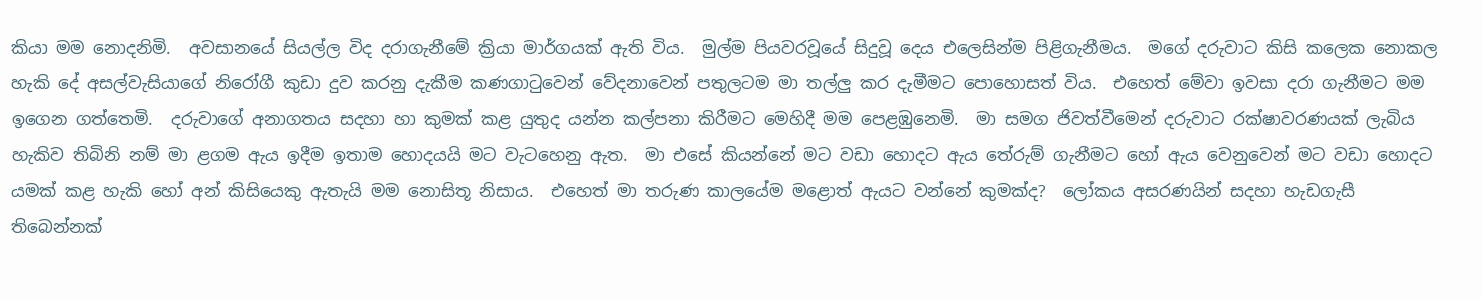කියා මම නොදනිමි.  අවසානයේ සියල්ල විද දරාගැනීමේ ක්‍රියා මාර්ගයක් ඇති විය.  මුල්ම පියවරවූයේ සිදුවූ දෙය එලෙසින්ම පිළිගැනීමය.  මගේ දරුවාට කිසි කලෙක නොකල හැකි දේ අසල්වැසියාගේ නිරෝගී කුඩා දුව කරනු දැකීම කණගාටුවෙන් වේදනාවෙන් පතුලටම මා තල්ලු කර දැමීමට පොහොසත් විය.  එහෙත් මේවා ඉවසා දරා ගැනීමට මම ඉගෙන ගත්තෙමි.  දරුවාගේ අනාගතය සදහා හා කුමක් කළ යුතුද යන්න කල්පනා කිරීමට මෙහිදී මම පෙළඹුනෙමි.  මා සමග ජිවත්වීමෙන් දරුවාට රක්ෂාවරණයක් ලැබිය හැකිව තිබිනි නම් මා ළගම ඇය ඉදීම ඉතාම හොදයයි මට වැටහෙනු ඇත.  මා එසේ කියන්නේ මට වඩා හොදට ඇය තේරුම් ගැනීමට හෝ ඇය වෙනුවෙන් මට වඩා හොදට යමක් කළ හැකි හෝ අන් කිසියෙකු ඇතැයි මම නොසිතූ නිසාය.  එහෙත් මා තරුණ කාලයේම මළොත් ඇයට වන්නේ කුමක්ද?  ලෝකය අසරණයින් සදහා හැඩගැසී තිබෙන්නක්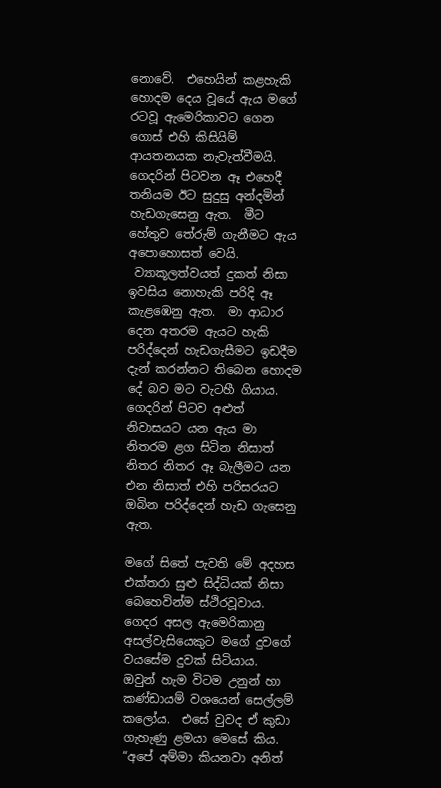නොවේ.  එහෙයින් කළහැකි හොදම දෙය වූයේ ඇය මගේ රටවූ ඇමෙරිකාවට ගෙන ගොස් එහි කිසියිම් ආයතනයක නැවැත්වීමයි.  ගෙදරින් පිටවන ඈ එහෙදී තනියම ඊට සුදුසු අන්දමින් හැඩගැසෙනු ඇත.  මීට හේතුව තේරුම් ගැනීමට ඇය අපොහොසත් වෙයි.
 ව්‍යාකූලත්වයත් දුකත් නිසා ඉවසිය නොහැකි පරිදි ඈ කැළඹෙනු ඇත.  මා ආධාර දෙන අතරම ඇයට හැකි පරිද්දෙන් හැඩගැසීමට ඉඩදීම දැන් කරන්නට තිබෙන හොදම දේ බව මට වැටහී ගියාය.  ගෙදරින් පිටව අළුත් නිවාසයට යන ඇය මා නිතරම ළග සිටින නිසාත් නිතර නිතර ඈ බැලීමට යන එන නිසාත් එහි පරිසරයට ඔබින පරිද්දෙන් හැඩ ගැසෙනු ඇත.

මගේ සිතේ පැවති මේ අදහස එක්තරා සුළු සිද්ධියක් නිසා බෙහෙවින්ම ස්ථිරවූවාය.  ගෙදර අසල ඇමෙරිකානු අසල්වැසියෙකුට මගේ දුවගේ වයසේම දුවක් සිටියාය.  ඔවුන් හැම විටම උනුන් හා කණ්ඩායම් වශයෙන් සෙල්ලම් කලෝය.  එසේ වුවද ඒ කුඩා ගැහැණු ළමයා මෙසේ කිය.  “අපේ අම්මා කියනවා අනිත්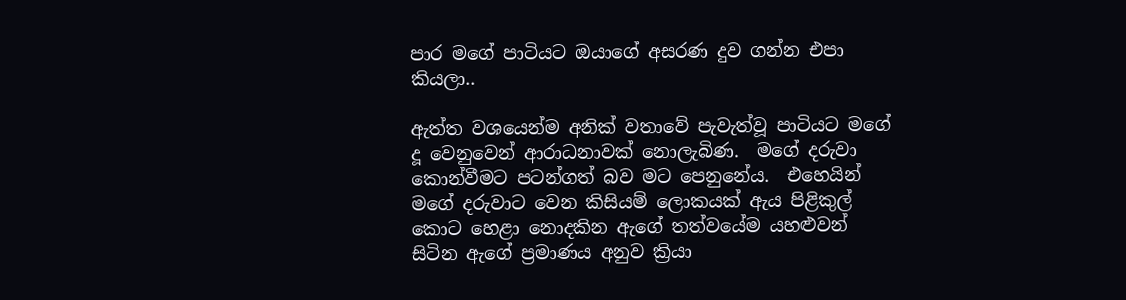පාර මගේ පාටියට ඔයාගේ අසරණ දුව ගන්න එපා කියලා..

ඇත්ත වශයෙන්ම අනික් වතාවේ පැවැත්වූ පාටියට මගේ දූ වෙනුවෙන් ආරාධනාවක් නොලැබිණ.  මගේ දරුවා කොන්වීමට පටන්ගත් බව මට පෙනුනේය.  එහෙයින් මගේ දරුවාට වෙන කිසියම් ලොකයක් ඇය පිළිකුල් කොට හෙළා නොදකින ඇගේ තත්වයේම යහළුවන් සිටින ඇගේ ප්‍රමාණය අනුව ක්‍රියා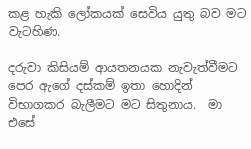කළ හැකි ලෝකයක් සෙවිය යුතු බව මට වැටහිණ.

දරුවා කිසියම් ආයතනයක නැවැත්වීමට පෙර ඇගේ දස්කම් ඉතා හොදින් විභාගකර බැලීමට මට සිතුනාය.  මා එසේ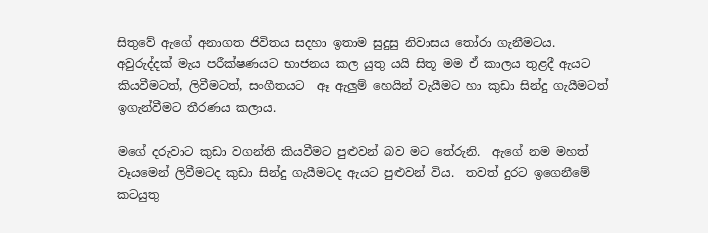සිතුවේ ඇගේ අනාගත ජිවිතය සදහා ඉතාම සුදුසු නිවාසය තෝරා ගැනීමටය.  අවුරුද්දක් මැය පරීක්ෂණයට භාජනය කල යුතු යයි සිතූ මම ඒ කාලය තුළදී ඇයට කියවීමටත්, ලිවීමටත්, සංගීතයට  ඈ ඇලුම් හෙයින් වැයීමට හා කුඩා සින්දු ගැයීමටත් ඉගැන්වීමට තීරණය කලාය.

මගේ දරුවාට කුඩා වගන්ති කියවීමට පුළුවන් බව මට තේරුනි.  ඇගේ නම මහත් වෑයමෙන් ලිවීමටද කුඩා සින්දු ගැයීමටද ඇයට පුළුවන් විය.  තවත් දුරට ඉගෙනීමේ කටයුතු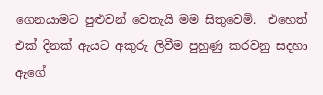ගෙනයාමට පුළුවන් වෙතැයි මම සිතුවෙමි.  එහෙත් එක් දිනක් ඇයට අකුරු ලිවීම පුහුණු කරවනු සදහා ඇගේ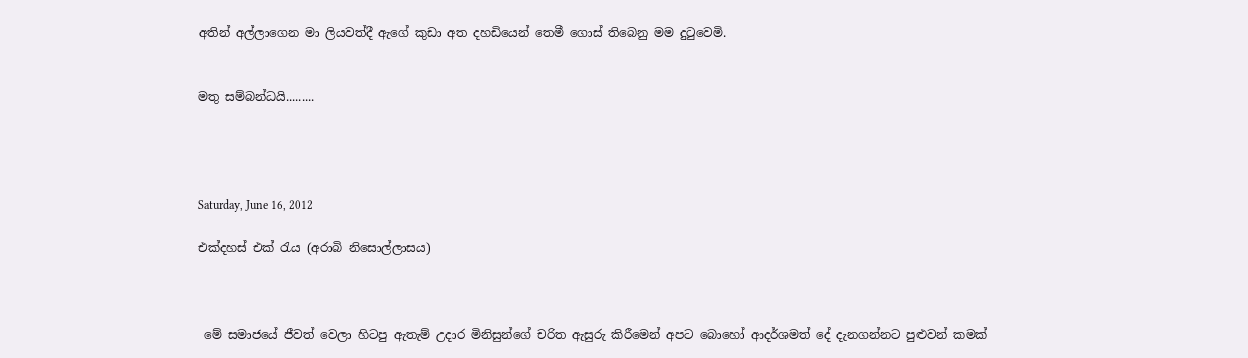අතින් අල්ලාගෙන මා ලියවත්දී ඇගේ කුඩා අත දහඩියෙන් තෙමී ගොස් තිබෙනු මම දුටුවෙමි.


මතු සම්බන්ධයි.........




Saturday, June 16, 2012

එක්දහස් එක් රැය (අරාබි නිසොල්ලාසය)



 මේ සමාජයේ ජීවත් වෙලා හිටපු ඇතැම් උදාර මිනිසුන්ගේ චරිත ඇසුරු කිරීමෙන් අපට බොහෝ ආදර්ශමත් දේ දැනගන්නට පුළුවන් කමක්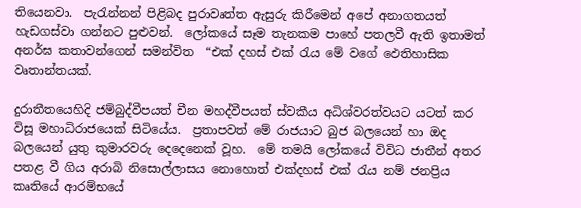තියෙනවා.  පැරැන්නන් පිළිබද පුරාවෘත්ත ඇසුරු කිරීමෙන් අපේ අනාගතයත් හැඩගස්වා ගන්නට පුළුවන්.  ලෝකයේ සෑම තැනකම පාහේ පතලවී ඇති ඉතාමත් අනර්ඝ කතාවන්ගෙන් සමන්විත  “එක් දහස් එක් රැය මේ වගේ ‍‍ඵෙතිහාසික වෘතාන්තයක්.

දුරාතීතයෙහිදි ජම්බුද්වීපයත් චීන මහද්වීපයත් ස්වකීය අධිශ්වරත්වයට යටත් කර විසූ මහාධිරාජයෙක් සිටියේය.  ප්‍රතාපවත් මේ රාජයාට බුජ බලයෙන් හා ඔද බලයෙන් යුතු කුමාරවරු දෙදෙනෙක් වූහ.  මේ තමයි ලෝකයේ විවිධ ජාතීන් අතර පතළ වී ගිය අරාබි නිසොල්ලාසය නොහොත් එක්දහස් එක් රැය නම් ජනප්‍රිය කෘතියේ ආරම්භයේ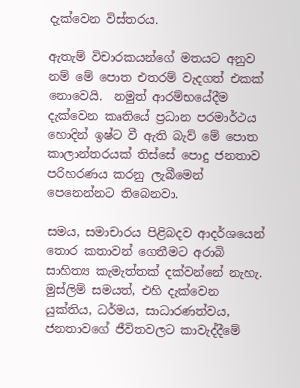දැක්වෙන විස්තරය.

ඇතැම් විචාරකයන්ගේ මතයට අනුව නම් මේ පොත එතරම් වැදගත් එකක් නොවෙයි.  නමුත් ආරම්භයේදීම දැක්වෙන කෘතියේ ප්‍රධාන පරමාර්ථය හොදින් ඉෂ්ට වී ඇති බැව් මේ පොත කාලාන්තරයක් තිස්සේ පොදු ජනතාව පරිහරණය කරනු ලැබීමෙන් පෙනෙන්නට තිබෙනවා.

සමය, සමාචාරය පිළිබදව ආදර්ශයෙන් තොර කතාවන් ගෙතීමට අරාබි සාහිත්‍ය කැමැත්තක් දක්වන්නේ නැහැ.  මුස්ලිම් සමයත්, එහි දැක්වෙන යුක්තිය, ධර්මය, සාධාරණත්වය, ජනතාවගේ ජීවිතවලට කාවැද්දීමේ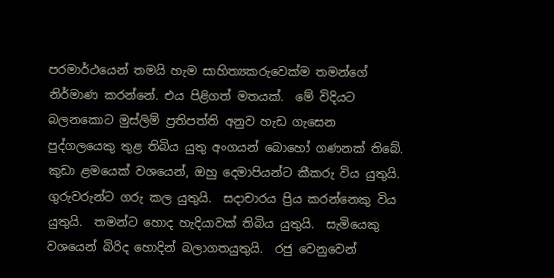පරමාර්ථයෙන් තමයි හැම සාහිත්‍යකරුවෙක්ම තමන්ගේ නිර්මාණ කරන්නේ. එය පිළිගත් මතයක්.  මේ විදියට බලනකොට මුස්ලිම් ප්‍රතිපත්ති අනුව හැඩ ගැසෙන පුද්ගලයෙකු තුළ තිබිය යුතු අංගයන් බොහෝ ගණනක් තිබේ.  කුඩා ළමයෙක් වශයෙන්, ඔහු දෙමාපියන්ට කීකරු විය යුතුයි.  ගුරුවරුන්ට ගරු කල යුතුයි.  සදාචාරය ප්‍රිය කරන්නෙකු විය යුතුයි.  තමන්ට හොද හැදියාවක් තිබිය යුතුයි.  සැමියෙකු වශයෙන් බිරිද හොදින් බලාගතයුතුයි.  රජු වෙනුවෙන්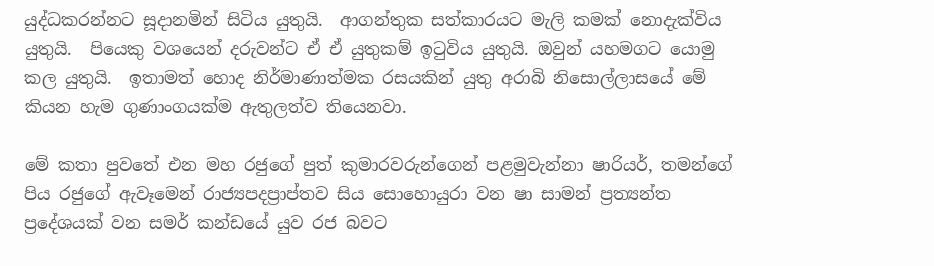යුද්ධකරන්නට සූදානමින් සිටිය යුතුයි.  ආගන්තුක සත්කාරයට මැලි කමක් නොදැක්විය යුතුයි.  පියෙකු වශයෙන් දරුවන්ට ඒ ඒ යුතුකම් ඉටුවිය යුතුයි. ඔවුන් යහමගට යොමු කල යුතුයි.  ඉතාමත් හොද නිර්මාණාත්මක රසයකින් යුතු අරාබි නිසොල්ලාසයේ මේ කියන හැම ගුණාංගයක්ම ඇතුලත්ව තියෙනවා.

මේ කතා පුවතේ එන මහ රජුගේ පුත් කුමාරවරුන්ගෙන් පළමුවැන්නා ෂාරියර්, තමන්ගේ පිය රජුගේ ඇවෑමෙන් රාජ්‍යපදප්‍රාප්තව සිය සොහොයුරා වන ෂා සාමන් ප්‍රත්‍යන්ත ප්‍රදේශයක් වන සමර් කන්ඩයේ යුව රජ බවට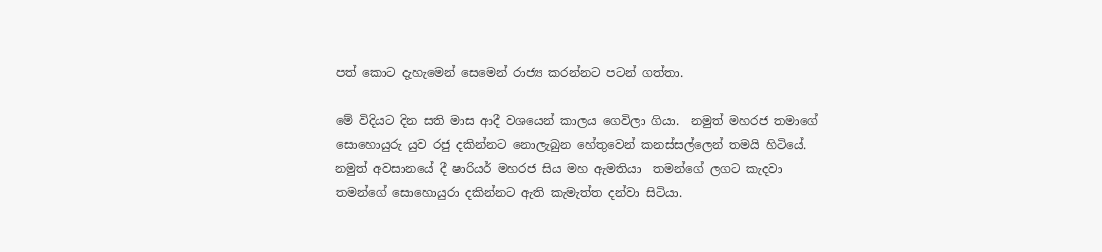පත් කොට දැහැමෙන් සෙමෙන් රාජ්‍ය කරන්නට පටන් ගත්තා.

මේ විදියට දින සති මාස ආදී වශයෙන් කාලය ගෙවිලා ගියා.  නමුත් මහරජ තමාගේ සොහොයුරු යුව රජු දකින්නට නොලැබුන හේතුවෙන් කනස්සල්ලෙන් තමයි හිටියේ.  නමුත් අවසානයේ දී ෂාරියර් මහරජ සිය මහ ඇමතියා  තමන්ගේ ලගට කැදවා තමන්ගේ සොහොයුරා දකින්නට ඇති කැමැත්ත දන්වා සිටියා.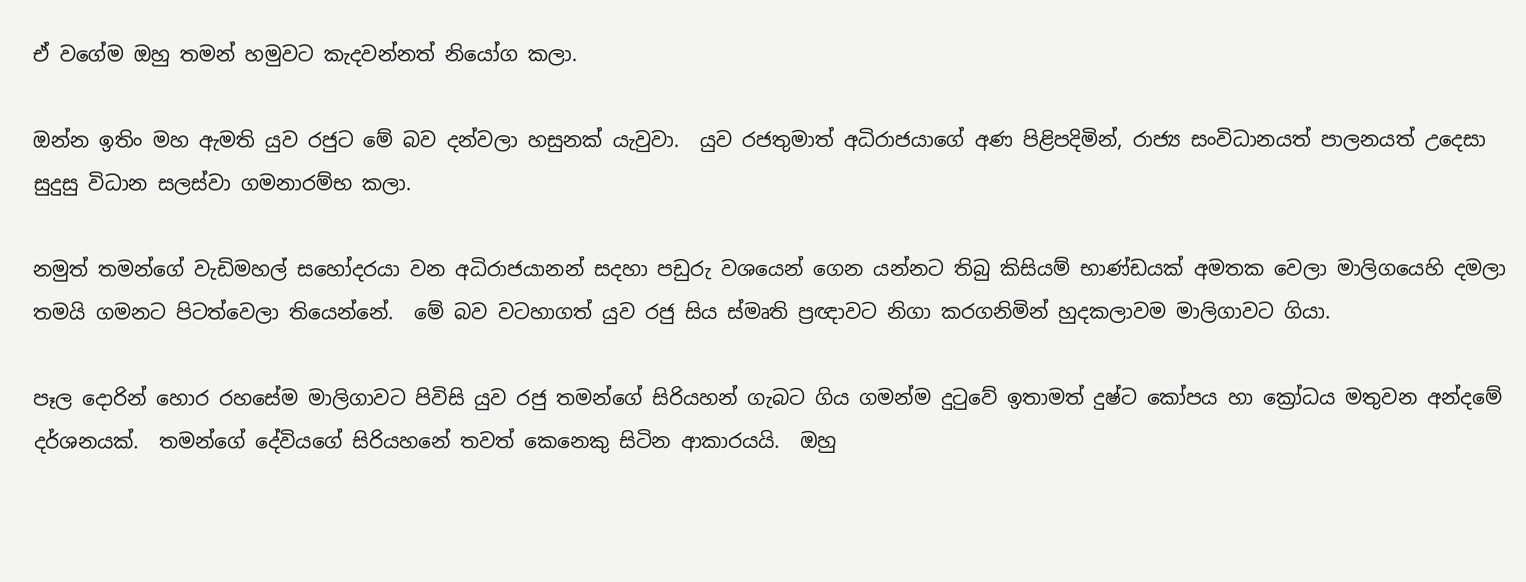ඒ වගේම ඔහු තමන් හමුවට කැදවන්නත් නියෝග කලා.

ඔන්න ඉතිං මහ ඇමති යුව රජුට මේ බව දන්වලා හසුනක් යැවුවා.  යුව රජතුමාත් අධිරාජයාගේ අණ පිළිපදිමින්, රාජ්‍ය සංවිධානයත් පාලනයත් උදෙසා සුදුසු විධාන සලස්වා ගමනාරම්භ කලා.

නමුත් තමන්ගේ වැඩිමහල් සහෝදරයා වන අධිරාජයානන් සදහා පඩුරු වශයෙන් ගෙන යන්නට තිබු කිසියම් භාණ්ඩයක් අමතක වෙලා මාලිගයෙහි දමලා තමයි ගමනට පිටත්වෙලා තියෙන්නේ.  මේ බව වටහාගත් යුව රජු සිය ස්මෘති ප්‍රඥාවට නිගා කරගනිමින් හුදකලාවම මාලිගාවට ගියා.

පෑල දොරින් හොර රහසේම මාලිගාවට පිවිසි යුව රජු තමන්ගේ සිරියහන් ගැබට ගිය ගමන්ම දුටුවේ ඉතාමත් දුෂ්ට කෝපය හා ක්‍රෝධය මතුවන අන්දමේ දර්ශනයක්.  තමන්ගේ දේවියගේ සිරියහනේ තවත් කෙනෙකු සිටින ආකාරයයි.  ඔහු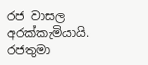රජ වාසල අරක්කැමියායි.  රජතුමා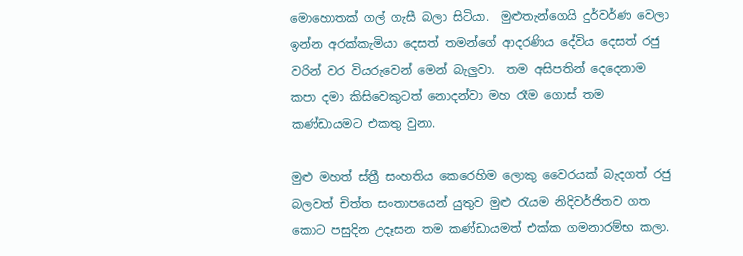මොහොතක් ගල් ගැසී බලා සිටියා.  මුළුතැන්ගෙයි දුර්වර්ණ වෙලා ඉන්න අරක්කැමියා දෙසත් තමන්ගේ ආදරණිය දේවිය දෙසත් රජු වරින් වර වියරුවෙන් මෙන් බැලුවා.  තම අසිපතින් දෙදෙනාම කපා දමා කිසිවෙකුටත් නොදන්වා මහ රෑම ගොස් තම කණ්ඩායමට එකතු වුනා.

මුළු මහත් ස්ත්‍රී සංහතිය කෙරෙහිම ලොකු වෛරයක් බැදගත් රජු බලවත් චිත්ත සංතාපයෙන් යුතුව මුළු රැයම නිදිවර්ජිතව ගත කොට පසුදින උදෑසන තම කණ්ඩායමත් එක්ක ගමනාරම්භ කලා.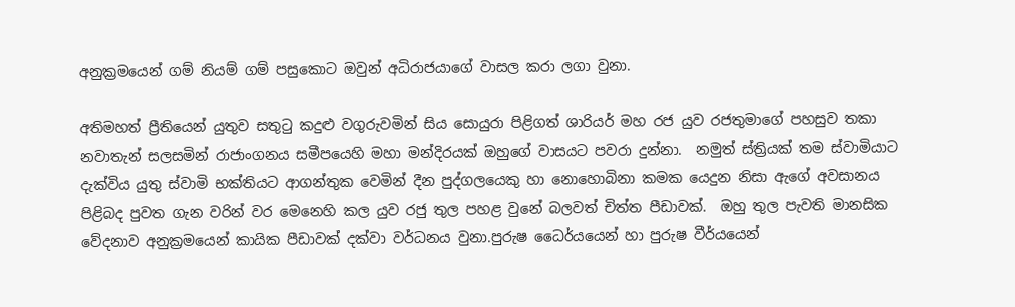අනුක්‍රමයෙන් ගම් නියම් ගම් පසුකොට ඔවුන් අධිරාජයාගේ වාසල කරා ලගා වුනා.

අතිමහත් ප්‍රීතියෙන් යුතුව සතුටු කදුළු වගුරුවමින් සිය සොයුරා පිළිගත් ශාරියර් මහ රජ යුව රජතුමාගේ පහසුව තකා නවාතැන් සලසමින් රාජාංගනය සමීපයෙහි මහා මන්දිරයක් ඔහුගේ වාසයට පවරා දුන්නා.  නමුත් ස්ත්‍රියක් තම ස්වාමියාට දැක්විය යුතු ස්වාමි භක්තියට ආගන්තුක වෙමින් දීන පුද්ගලයෙකු හා නොහොබිනා කමක යෙදුන නිසා ඇගේ අවසානය පිළිබද පුවත ගැන වරින් වර මෙනෙහි කල යුව රජු තුල පහළ වුනේ බලවත් චිත්ත පීඩාවක්.  ඔහු තුල පැවති මානසික වේදනාව අනුක්‍රමයෙන් කායික පීඩාවක් දක්වා වර්ධනය වුනා.පුරුෂ ධෛර්යයෙන් හා පුරුෂ වීර්යයෙන්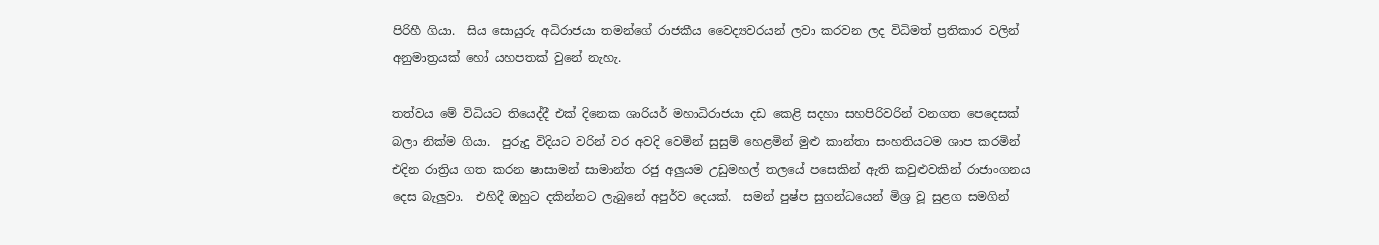පිරිහී ගියා.  සිය සොයුරු අධිරාජයා තමන්ගේ රාජකීය වෛද්‍යවරයන් ලවා කරවන ලද විධිමත් ප්‍රතිකාර වලින් අනුමාත්‍රයක් හෝ යහපතක් වුනේ නැහැ.

තත්වය මේ විධියට තියෙද්දී එක් දිනෙක ශාරියර් මහාධිරාජයා දඩ කෙළි සදහා සහපිරිවරින් වනගත පෙදෙසක් බලා නික්ම ගියා.  පුරුදු විදියට වරින් වර අවදි වෙමින් සුසුම් හෙළමින් මුළු කාන්තා සංහතියටම ශාප කරමින් එදින රාත්‍රිය ගත කරන ෂාසාමන් සාමාන්ත රජු අලුයම උඩුමහල් තලයේ පසෙකින් ඇති කවුළුවකින් රාජාංගනය දෙස බැලුවා.  එහිදී ඔහුට දකින්නට ලැබුනේ අපුර්ව දෙයක්.  සමන් පුෂ්ප සුගන්ධයෙන් මිශ්‍ර වූ සුළග සමගින්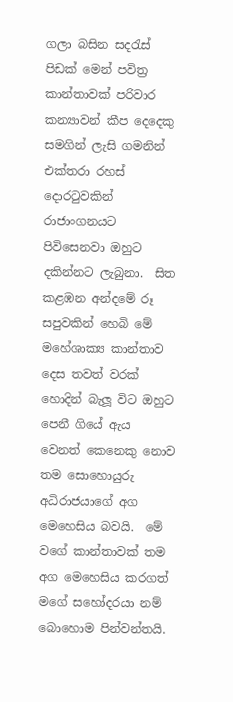ගලා බසින සදරැස් පිඩක් මෙන් පවිත්‍ර කාන්තාවක් පරිවාර කන්‍යාවන් කීප දෙදෙකු සමගින් ලැසි ගමනින් එක්තරා රහස් දොරටුවකින් රාජාංගනයට පිවිසෙනවා ඔහුට දකින්නට ලැබුනා.  සිත කළඹන අන්දමේ රූ සපුවකින් හෙබි මේ මහේශාක්‍ය කාන්තාව දෙස තවත් වරක් හොදින් බැලූ විට ඔහුට පෙනී ගියේ ඇය වෙනත් කෙනෙකු නොව තම සොහොයුරු අධිරාජයාගේ අග මෙහෙසිය බවයි.  මේ වගේ කාන්තාවක් තම අග මෙහෙසිය කරගත් මගේ සහෝදරයා නම් බොහොම පින්වන්තයි.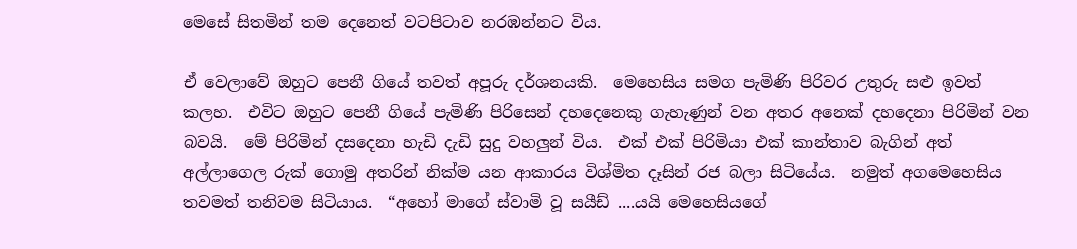මෙසේ සිතමින් තම දෙනෙත් වටපිටාව නරඹන්නට විය.

ඒ වෙලාවේ ඔහුට පෙනී ගියේ තවත් අපූරු දර්ශනයකි.  මෙහෙසිය සමග පැමිණි පිරිවර උතුරු සළු ඉවත් කලහ.  එවිට ඔහුට පෙනී ගියේ පැමිණි පිරිසෙන් දහදෙනෙකු ගැහැණුන් වන අතර අනෙක් දහදෙනා පිරිමින් වන බවයි.  මේ පිරිමින් දසදෙනා හැඩි දැඩි සුදු වහලුන් විය.  එක් එක් පිරිමියා එක් කාන්තාව බැගින් අත් අල්ලාගෙල රුක් ගොමු අතරින් නික්ම යන ආකාරය විශ්මිත දෑසින් රජ බලා සිටියේය.  නමුත් අගමෙහෙසිය තවමත් තනිවම සිටියාය.  “අහෝ මාගේ ස්වාමි වූ සයීඩ් ....යයි මෙහෙසියගේ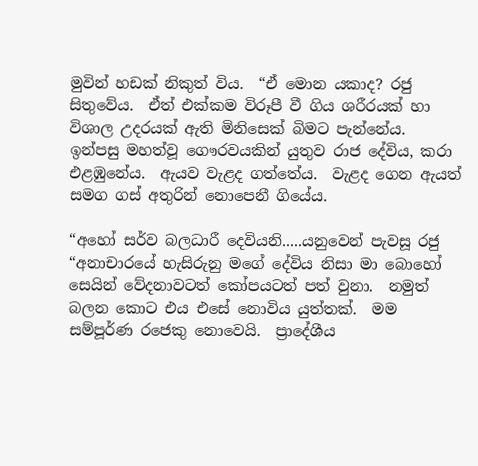මුවින් හඩක් නිකුත් විය.  “ඒ මොන යකාද? රජු සිතුවේය.  ඒත් එක්කම විරූපී වී ගිය ශරීරයක් හා විශාල උදරයක් ඇති මිනිසෙක් බිමට පැන්නේය.  ඉන්පසු මහත්වූ ගෞරවයකින් යුතුව රාජ දේවිය, කරා එළඹුනේය.  ඇයව වැළද ගත්තේය.  වැළද ගෙන ඇයත් සමග ගස් අතුරින් නොපෙනී ගියේය.

“අහෝ සර්ව බලධාරී දෙවියනි.....යනුවෙන් පැවසූ රජු  “අනාචාරයේ හැසිරුනු මගේ දේවිය නිසා මා බොහෝ සෙයින් වේදනාවටත් කෝපයටත් පත් වුනා.  නමුත් බලන කොට එය එසේ නොවිය යුත්තක්.  මම සම්පූර්ණ රජෙකු නොවෙයි.  ප්‍රාදේශීය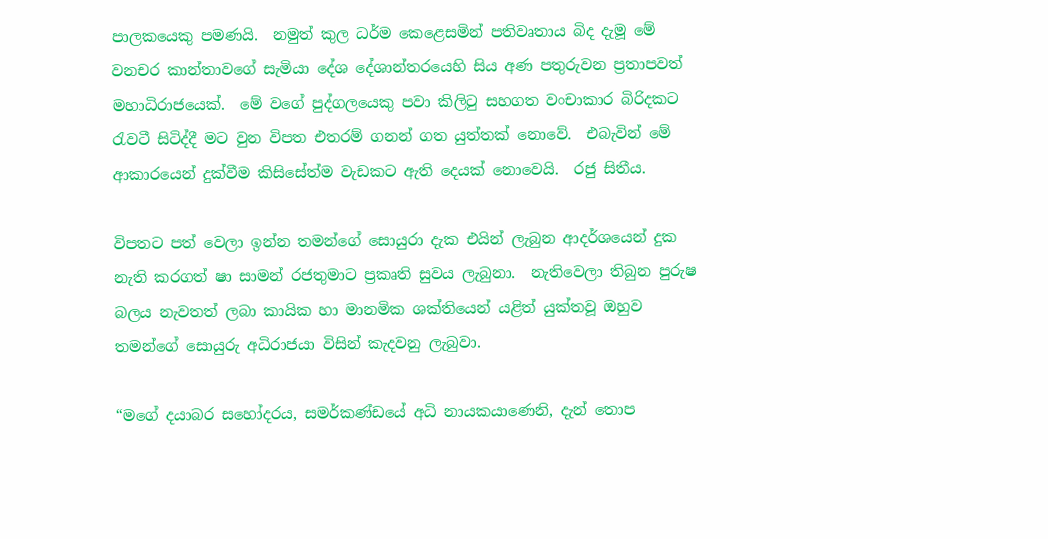පාලකයෙකු පමණයි.  නමුත් කුල ධර්ම කෙළෙසමින් පතිවෘතාය බිද දැමූ මේ වනචර කාන්තාවගේ සැමියා දේශ දේශාන්තරයෙහි සිය අණ පතුරුවන ප්‍රතාපවත් මහාධිරාජයෙක්.  මේ වගේ පුද්ගලයෙකු පවා කිලිටු සහගත වංචාකාර බිරිදකට රැවටී සිටිද්දී මට වුන විපත එතරම් ගනන් ගත යුත්තක් නොවේ.  එබැවින් මේ ආකාරයෙන් දුක්වීම කිසිසේත්ම වැඩකට ඇති දෙයක් නොවෙයි.  රජු සිතීය.

විපතට පත් වෙලා ඉන්න තමන්ගේ සොයුරා දැක එයින් ලැබුන ආදර්ශයෙන් දුක නැති කරගත් ෂා සාමන් රජතුමාට ප්‍රකෘති සුවය ලැබුනා.  නැතිවෙලා තිබුන පුරුෂ බලය නැවතත් ලබා කායික හා මානමික ශක්තියෙන් යළිත් යුක්තවූ ඔහුව තමන්ගේ සොයුරු අධිරාජයා විසින් කැදවනු ලැබුවා.

“මගේ දයාබර සහෝදරය, සමර්කණ්ඩයේ අධි නායකයා‍ණෙනි, දැන් තොප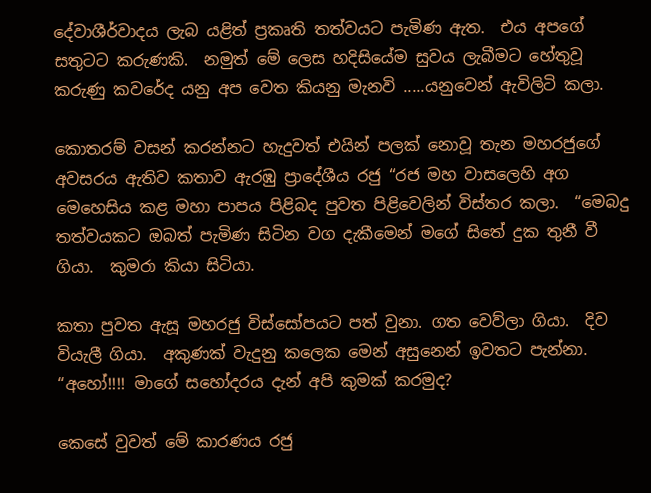දේවාශීර්වාදය ලැබ යළිත් ප්‍රකෘති තත්වයට පැමිණ ඇත.  එය අපගේ සතුටට කරුණකි.  නමුත් මේ ලෙස හදිසියේම සුවය ලැබීමට හේතුවූ කරුණු කවරේද යනු අප වෙත කියනු මැනවි .....යනුවෙන් ඇවිලිටි කලා.

කොතරම් වසන් කරන්නට හැදුවත් එයින් පලක් නොවූ තැන මහරජුගේ අවසරය ඇතිව කතාව ඇරඹු ප්‍රාදේශීය රජු “රජ මහ වාසලෙහි අග මෙහෙසිය කළ මහා පාපය පිළිබද පුවත පිළිවෙලින් විස්තර කලා.  “මෙබදු තත්වයකට ඔබත් පැමිණ සිටින වග දැකීමෙන් මගේ සිතේ දුක තුනී වී ගියා.  කුමරා කියා සිටියා.

කතා පුවත ඇසූ මහරජු විස්සෝපයට පත් වුනා. ගත වෙව්ලා ගියා.  දිව වියැලී ගියා.  අකුණක් වැදුනු කලෙක මෙන් අසුනෙන් ඉවතට පැන්නා.  “අහෝ!!!! මාගේ සහෝදරය දැන් අපි කුමක් කරමුද?

කෙසේ වුවත් මේ කාරණය රජු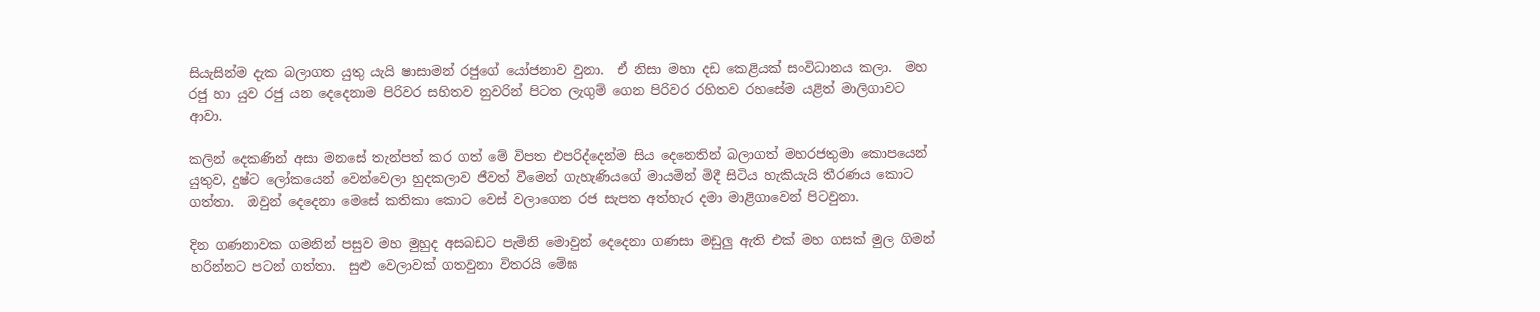සියැසින්ම දැක බලාගත යුතු යැයි ෂාසාමන් රජුගේ යෝජනාව වුනා.  ඒ නිසා මහා දඩ කෙළියක් සංවිධානය කලා.  මහ රජු හා යුව රජු යන දෙදෙනාම පිරිවර සහිතව නුවරින් පිටත ලැගුම් ගෙන පිරිවර රහිතව රහසේම යළිත් මාලිගාවට ආවා.

කලින් දෙකණින් අසා මනසේ තැන්පත් කර ගත් මේ විපත එපරිද්දෙන්ම සිය දෙනෙතින් බලාගත් මහරජතුමා කොපයෙන් යුතුව, දුෂ්ට ලෝකයෙන් වෙන්වෙලා හුදකලාව ජීවත් වීමෙන් ගැහැණියගේ මායමින් මිදී සිටිය හැකියැයි තීරණය කොට ගත්තා.  ඔවුන් දෙදෙනා මෙසේ කතිකා කොට වෙස් වලාගෙන රජ සැපත අත්හැර දමා මාළිගාවෙන් පිටවුනා.

දින ගණනාවක ගමනින් පසුව මහ මුහුද අසබඩට පැමිනි මොවුන් දෙදෙනා ගණසා මඩුලු ඇති එක් මහ ගසක් මුල ගිමන් හරින්නට පටන් ගත්තා.  සුළු වෙලාවක් ගතවුනා විතරයි මේඝ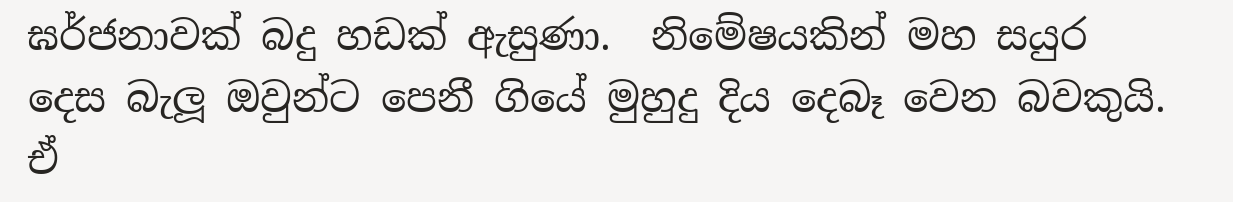ඝර්ජනාවක් බදු හඩක් ඇසුණා.  නිමේෂයකින් මහ සයුර දෙස බැලූ ඔවුන්ට පෙනී ගියේ මුහුදු දිය දෙබෑ වෙන බවකුයි.  ඒ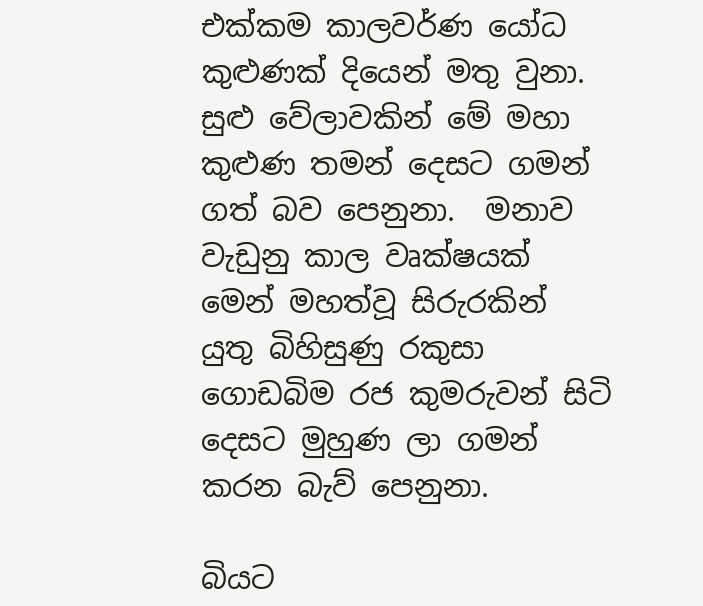එක්කම කාලවර්ණ යෝධ කුළුණක් දියෙන් මතු වුනා.  සුළු වේලාවකින් මේ මහා කුළුණ තමන් දෙසට ගමන් ගත් බව පෙනුනා.  මනාව වැඩුනු කාල වෘක්ෂයක් මෙන් මහත්වූ සිරුරකින් යුතු බිහිසුණු රකුසා ගොඩබිම රජ කුමරුවන් සිටි දෙසට මුහුණ ලා ගමන් කරන බැව් පෙනුනා.

බියට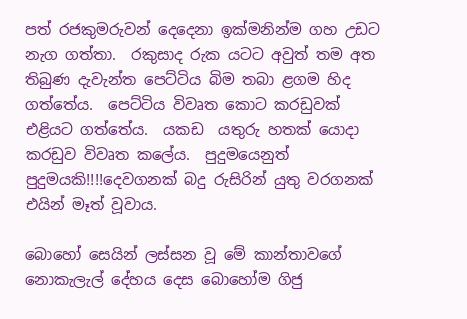පත් රජකුමරුවන් දෙදෙනා ඉක්මනින්ම ගහ උඩට නැග ගත්තා.  රකුසාද රුක යටට අවුත් තම අත තිබුණ දැවැන්ත පෙට්ටිය බිම තබා ළගම හිද ගත්තේය.  පෙට්ටිය විවෘත කොට කරඩුවක් එළියට ගත්තේය.  යකඩ  යතුරු හතක් යොදා කරඩුව විවෘත කලේය.  පුදුමයෙනුත් පුදුමයකි!!!!දෙවගනක් බදු රුසිරින් යුතු වරගනක් එයින් මෑත් වූවාය.

බොහෝ සෙයින් ලස්සන වූ මේ කාන්තාවගේ නොකැලැල් දේහය දෙස බොහෝම ගිජු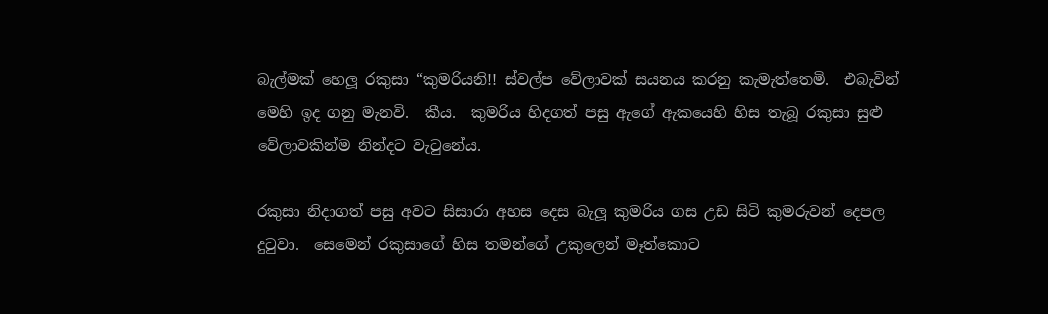බැල්මක් හෙලූ රකුසා “කුමරියනි!! ස්වල්ප වේලාවක් සයනය කරනු කැමැත්තෙමි.  එබැවින් මෙහි ඉද ගනු මැනවි.  කීය.  කුමරිය හිදගත් පසු ඇගේ ඇකයෙහි හිස තැබූ රකුසා සුළු වේලාවකින්ම නින්දට වැටුනේය.

රකුසා නිදාගත් පසු අවට සිසාරා අහස දෙස බැලූ කුමරිය ගස උඩ සිටි කුමරුවන් දෙපල දුටුවා.  සෙමෙන් රකුසාගේ හිස තමන්ගේ උකුලෙන් මෑත්කොට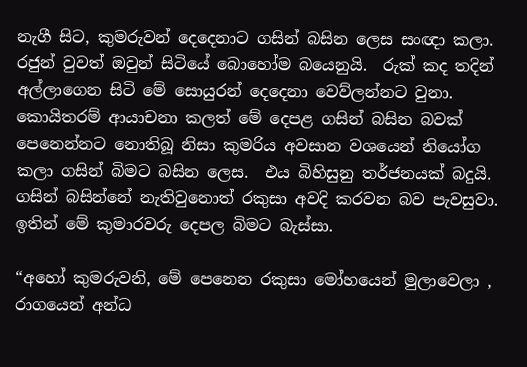නැගී සිට, කුමරුවන් දෙදෙනාට ගසින් බසින ලෙස සංඥා කලා.  රජුන් වුවත් ඔවුන් සිටියේ බොහෝම බයෙනුයි.  රුක් කද තදින් අල්ලාගෙන සිටි මේ සොයුරන් දෙදෙනා වෙව්ලන්නට වුනා.  කොයිතරම් ආයාචනා කලත් මේ දෙපළ ගසින් බසින බවක් පෙනෙන්නට නොතිබූ නිසා කුමරිය අවසාන වශයෙන් නියෝග කලා ගසින් බිමට බසින ලෙස.  එය බිහිසුනු තර්ජනයක් බදුයි.  ගසින් බසින්නේ නැතිවුනොත් රකුසා අවදි කරවන බව පැවසුවා.  ඉතින් මේ කුමාරවරු දෙපල බිමට බැස්සා.

“අහෝ කුමරුවනි, මේ පෙනෙන රකුසා මෝහයෙන් මුලාවෙලා , රාගයෙන් අන්ධ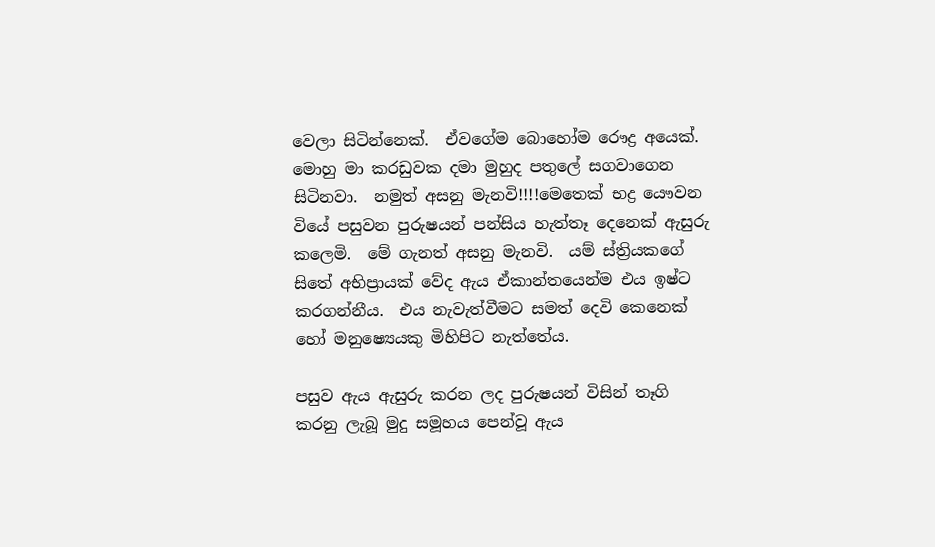වෙලා සිටින්නෙක්.  ඒවගේම බොහෝම රෞද්‍ර අයෙක්.  මොහු මා කරඩුවක දමා මුහුද පතුලේ සගවාගෙන සිටිනවා.  නමුත් අසනු මැනවි!!!!මෙතෙක් භද්‍ර යෞවන වියේ පසුවන පුරුෂයන් පන්සිය හැත්තෑ දෙනෙක් ඇසුරු කලෙමි.  මේ ගැනත් අසනු මැනවි.  යම් ස්ත්‍රියකගේ සිතේ අභිප්‍රායක් වේද ඇය ඒකාන්තයෙන්ම එය ඉෂ්ට කරගන්නීය.  එය නැවැත්වීමට සමත් දෙවි කෙනෙක් හෝ මනුෂ්‍යෙයකු මිහිපිට නැත්තේය.

පසුව ඇය ඇසුරු කරන ලද පුරුෂයන් විසින් තෑගි කරනු ලැබූ මුදු සමූහය පෙන්වූ ඇය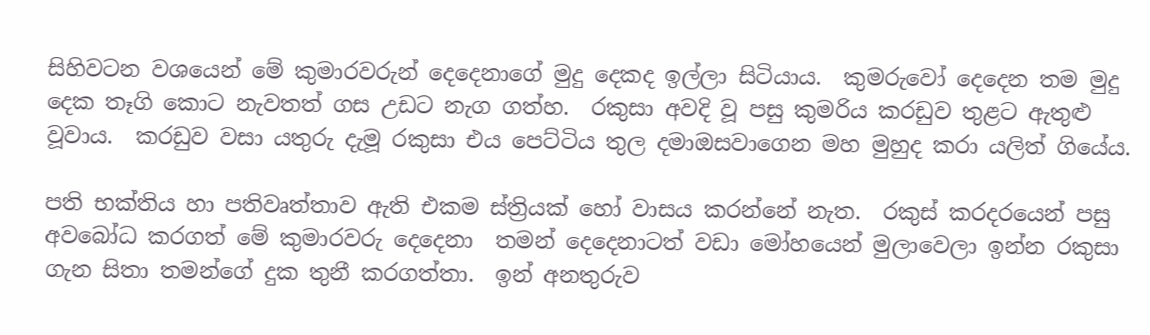සිහිවටන වශයෙන් මේ කුමාරවරුන් දෙදෙනාගේ මුදු දෙකද ඉල්ලා සිටියාය.  කුමරුවෝ දෙදෙන තම මුදු දෙක තෑගි කොට නැවතත් ගස උඩට නැග ගත්හ.  රකුසා අවදි වූ පසු කුමරිය කරඩුව තුළට ඇතුළු වූවාය.  කරඩුව වසා යතුරු දැමූ රකුසා එය පෙට්ටිය තුල දමාඔසවාගෙන මහ මුහුද කරා යලිත් ගියේය.

පති භක්තිය හා පතිවෘත්තාව ඇති එකම ස්ත්‍රියක් හෝ වාසය කරන්නේ නැත.  රකුස් කරදරයෙන් පසු අවබෝධ කරගත් මේ කුමාරවරු දෙදෙනා  තමන් දෙදෙනාටත් වඩා මෝහයෙන් මුලාවෙලා ඉන්න රකුසා ගැන සිතා තමන්ගේ දුක තුනී කරගත්තා.  ඉන් අනතුරුව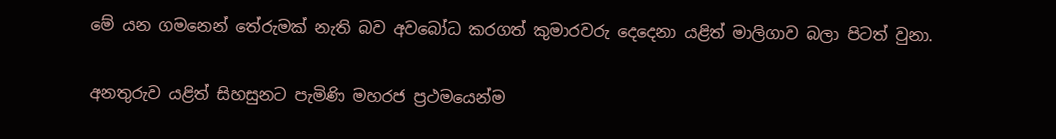මේ යන ගමනෙන් තේරුමක් නැති බව අවබෝධ කරගත් කුමාරවරු දෙදෙනා යළිත් මාලිගාව බලා පිටත් වුනා.

අනතුරුව යළිත් සිහසුනට පැමිණි මහරජ ප්‍රථමයෙන්ම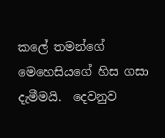කලේ තමන්ගේ මෙහෙසියගේ හිස ගසා දැමීමයි.  දෙවනුව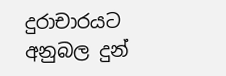දුරාචාරයට අනුබල දුන්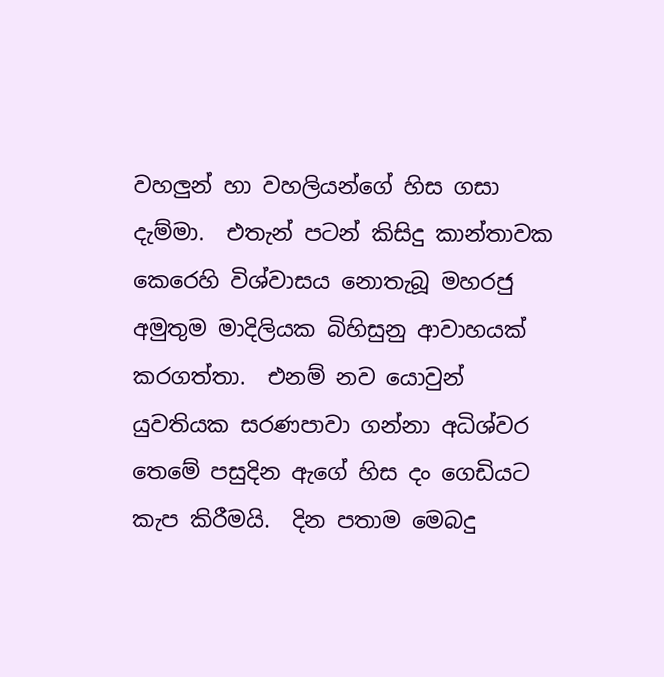වහලුන් හා වහලියන්ගේ හිස ගසා දැම්මා.  එතැන් පටන් කිසිදු කාන්තාවක කෙරෙහි විශ්වාසය නොතැබූ මහරජු අමුතුම මාදිලියක බිහිසුනු ආවාහයක් කරගත්තා.  එනම් නව යොවුන් යුවතියක සරණපාවා ගන්නා අධිශ්වර තෙමේ පසුදින ඇගේ හිස දං ගෙඩියට කැප කිරීමයි.  දින පතාම මෙබදු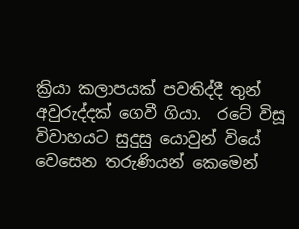ක්‍රියා කලාපයක් පවතිද්දී තුන් අවුරුද්දක් ගෙවී ගියා.  රටේ විසූ විවාහයට සුදුසු යොවුන් වියේ වෙසෙන තරුණියන් කෙමෙන්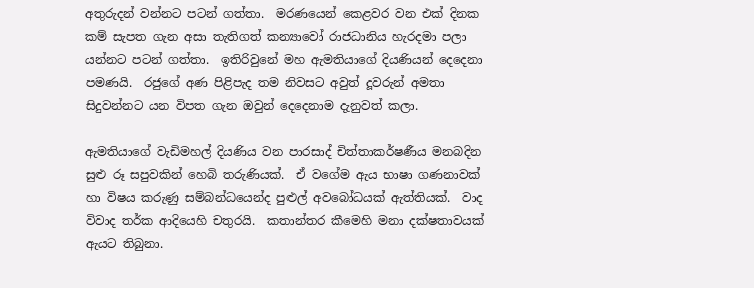අතුරුදන් වන්නට පටන් ගත්තා.  මරණයෙන් කෙළවර වන එක් දිනක කම් සැපත ගැන අසා තැතිගත් කන්‍යාවෝ රාජධානිය හැරදමා පලා යන්නට පටන් ගත්තා.  ඉතිරිවුනේ මහ ඇමතියාගේ දියණියන් දෙදෙනා පමණයි.  රජුගේ අණ පිළිපැද තම නිවසට අවුත් දූවරුන් අමතා සිදුවන්නට යන විපත ගැන ඔවුන් දෙදෙනාම දැනුවත් කලා.

ඇමතියාගේ වැඩිමහල් දියණිය වන පාරසාද් චිත්තාකර්ෂණීය මනබදින සුළු රූ සපුවකින් හෙබි තරුණියක්.  ඒ වගේම ඇය භාෂා ගණනාවක් හා විෂය කරුණු සම්බන්ධයෙන්ද පුළුල් අවබෝධයක් ඇත්තියක්.  වාද විවාද තර්ක ආදියෙහි චතුරයි.  කතාන්තර කීමෙහි මනා දක්ෂතාවයක් ඇයට තිබුනා.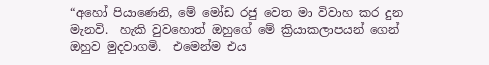“අහෝ පියාණෙනි, මේ මෝඩ රජු වෙත මා විවාහ කර දුන මැනවි.  හැකි වුවහොත් ඔහුගේ මේ ක්‍රියාකලාපයන් ගෙන් ඔහුව මුදවාගමි.  එමෙන්ම එය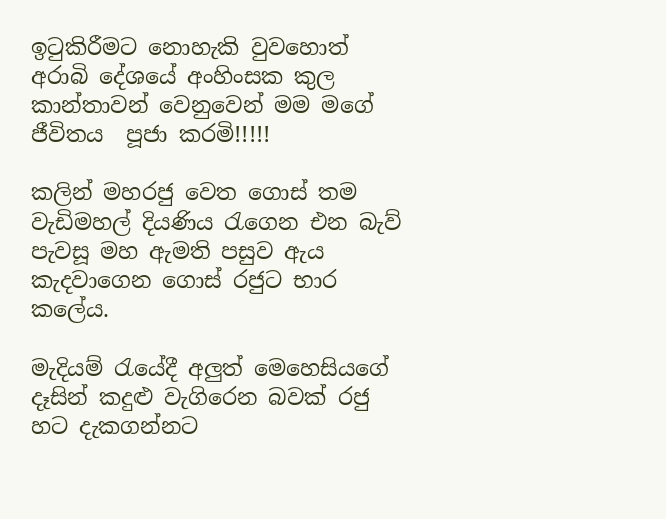ඉටුකිරීමට නොහැකි වුවහොත් අරාබි දේශයේ අංහිංසක කුල කාන්තාවන් වෙනුවෙන් මම මගේ ජීවිතය  පූජා කරමි!!!!!

කලින් මහරජු වෙත ගොස් තම වැඩිමහල් දියණිය රැගෙන එන බැව් පැවසූ මහ ඇමති පසුව ඇය කැදවාගෙන ගොස් රජුට භාර කලේය.

මැදියම් රැයේදී අලුත් මෙහෙසියගේ දෑසින් කදුළු වැගිරෙන බවක් රජු හට දැකගන්නට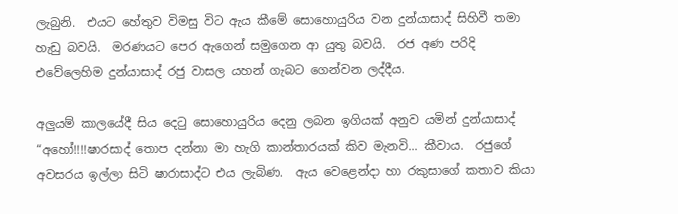ලැබුනි.  එයට හේතුව විමසු විට ඇය කීමේ සොහොයුරිය වන දුන්යාසාද් සිහිවී තමා හැඩු බවයි.  මරණයට පෙර ඇගෙන් සමුගෙන ආ යුතු බවයි.  රජ අණ පරිදි එවේලෙහිම දුන්යාසාද් රජු වාසල යහන් ගැබට ගෙන්වන ලද්දීය.

අලුයම් කාලයේදී සිය දෙටු සොහොයුරිය දෙනු ලබන ඉගියක් අනුව යමින් දුන්යාසාද් “අහෝ!!!!ෂාරසාද් තොප දන්නා මා හැගි කාන්තාරයක් කිව මැනවි... කීවාය.  රජුගේ අවසරය ඉල්ලා සිටි ෂාරාසාද්ට එය ලැබිණ.  ඇය වෙළෙන්දා හා රකුසාගේ කතාව කියා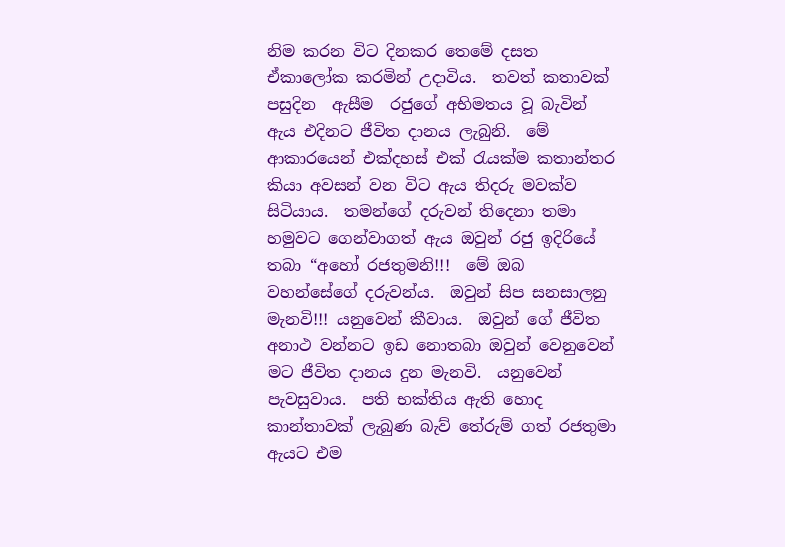නිම කරන විට දිනකර තෙමේ දසත ඒකාලෝක කරමින් උදාවිය.  තවත් කතාවක් පසුදින  ඇසීම  රජුගේ අභිමතය වූ බැවින් ඇය එදිනට ජීවිත දානය ලැබුනි.  මේ ආකාරයෙන් එක්දහස් එක් රැයක්ම කතාන්තර කියා අවසන් වන විට ඇය තිදරු මවක්ව සිටියාය.  තමන්ගේ දරුවන් තිදෙනා තමා හමුවට ගෙන්වාගත් ඇය ඔවුන් රජු ඉදිරියේ තබා “අහෝ රජතුමනි!!!  මේ ඔබ වහන්සේගේ දරුවන්ය.  ඔවුන් සිප සනසාලනු මැනවි!!! යනුවෙන් කීවාය.  ඔවුන් ගේ ජීවිත අනාථ වන්නට ඉඩ නොතබා ඔවුන් වෙනුවෙන් මට ජීවිත දානය දුන මැනවි.  යනුවෙන් පැවසුවාය.  පති භක්තිය ඇති හොද කාන්තාවක් ලැබුණ බැව් තේරුම් ගත් රජතුමා ඇයට එම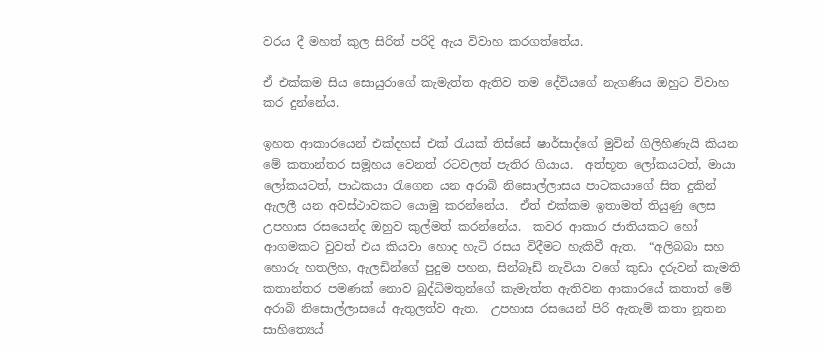වරය දී මහත් කුල සිරිත් පරිදි ඇය විවාහ කරගත්තේය.

ඒ එක්කම සිය සොයුරාගේ කැමැත්ත ඇතිව තම දේවියගේ නැගණිය ඔහුට විවාහ කර දුන්නේය.

ඉහත ආකාරයෙන් එක්දහස් එක් රැයක් තිස්සේ ෂාර්සාද්ගේ මුවින් ගිලිහිණැයි කියන මේ කතාන්තර සමූහය වෙනත් රටවලත් පැතිර ගියාය.  අත්භූත ලෝකයටත්, මායා ලෝකයටත්, පාඨකයා රැගෙන යන අරාබි නිසොල්ලාසය පාටකයාගේ සිත දුකින් ඇලලී යන අවස්ථාවකට යොමු කරන්නේය.  ඒත් එක්කම ඉතාමත් තියුණු ලෙස උපහාස රසයෙන්ද ඔහුව කුල්මත් කරන්නේය.  කවර ආකාර ජාතියකට හෝ ආගමකට වුවත් එය කියවා හොද හැටි රසය විදීමට හැකිවී ඇත.  “අලිබබා සහ හොරු හතලිහ, ඇලඩින්ගේ පුදුම පහන, සින්බෑඩ් නැවියා වගේ කුඩා දරුවන් කැමති කතාන්තර පමණක් නොව බුද්ධිමතුන්ගේ කැමැත්ත ඇතිවන ආකාරයේ කතාත් මේ අරාබි නිසොල්ලාසයේ ඇතුලත්ව ඇත.  උපහාස රසයෙන් පිරි ඇතැම් කතා නූතන සාහිත්‍යෙය්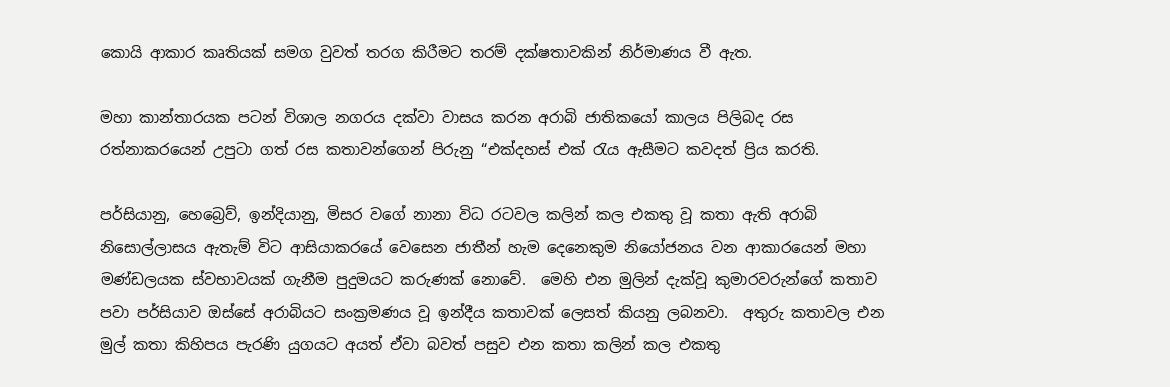කොයි ආකාර කෘතියක් සමග වුවත් තරග කිරීමට තරම් දක්ෂතාවකින් නිර්මාණය වී ඇත.

මහා කාන්තාරයක පටන් විශාල නගරය දක්වා වාසය කරන අරාබි ජාතිකයෝ කාලය පිලිබද රස රත්නාකරයෙන් උපුටා ගත් රස කතාවන්ගෙන් පිරුනු “එක්දහස් එක් රැය ඇසීමට කවදත් ප්‍රිය කරති.

පර්සියානු, හෙබ්‍රෙව්, ඉන්දියානු, මිසර වගේ නානා විධ රටවල කලින් කල එකතු වූ කතා ඇති අරාබි නිසොල්ලාසය ඇතැම් විට ආසියාකරයේ වෙසෙන ජාතීන් හැම දෙනෙකුම නියෝජනය වන ආකාරයෙන් මහා මණ්ඩලයක ස්වභාවයක් ගැනීම පුදුමයට කරුණක් නොවේ.  මෙහි එන මුලින් දැක්වූ කුමාරවරුන්ගේ කතාව පවා පර්සියාව ඔස්සේ අරාබියට සංක්‍රමණය වූ ඉන්දීය කතාවක් ලෙසත් කියනු ලබනවා.  අතුරු කතාවල එන මුල් කතා කිහිපය පැරණි යුගයට අයත් ඒවා බවත් පසුව එන කතා කලින් කල එකතු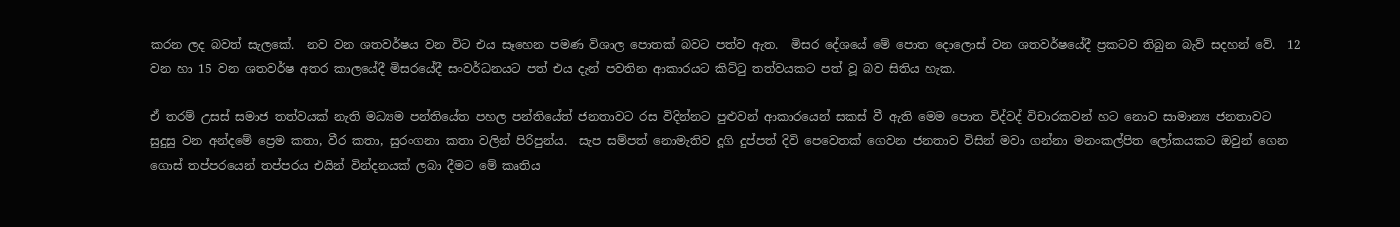කරන ලද බවත් සැලකේ.  නව වන ශතවර්ෂය වන විට එය සෑහෙන පමණ විශාල පොතක් බවට පත්ව ඇත.  මිසර දේශයේ මේ පොත දොලොස් වන ශතවර්ෂයේදී ප්‍රකටව තිබුන බැව් සදහන් වේ.  12 වන හා 15 වන ශතවර්ෂ අතර කාලයේදී මිසරයේදී සංවර්ධනයට පත් එය දැන් පවතින ආකාරයට කිට්ටු තත්වයකට පත් වූ බව සිතිය හැක.

ඒ තරම් උසස් සමාජ තත්වයක් නැති මධ්‍යම පන්තියේත පහල පන්තියේත් ජනතාවට රස විදින්නට පුළුවන් ආකාරයෙන් සකස් වී ඇති මෙම පොත විද්වද් විචාරකවන් හට නොව සාමාන්‍ය ජනතාවට සුදුසු වන අන්දමේ ප්‍රෙම කතා, වීර කතා, සුරංගනා කතා වලින් පිරිපුන්ය.  සැප සම්පත් නොමැතිව දූගි දුප්පත් දිවි පෙවෙතක් ගෙවන ජනතාව විසින් මවා ගන්නා මනංකල්පිත ලෝකයකට ඔවුන් ගෙන ගොස් තප්පරයෙන් තප්පරය එයින් වින්දනයක් ලබා දීමට මේ කෘතිය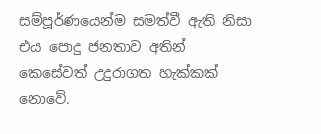සම්පූර්ණයෙන්ම සමත්වී ඇති නිසා එය පොදු ජනතාව අතින් කෙසේවත් උදුරාගත හැක්කක් නොවේ.